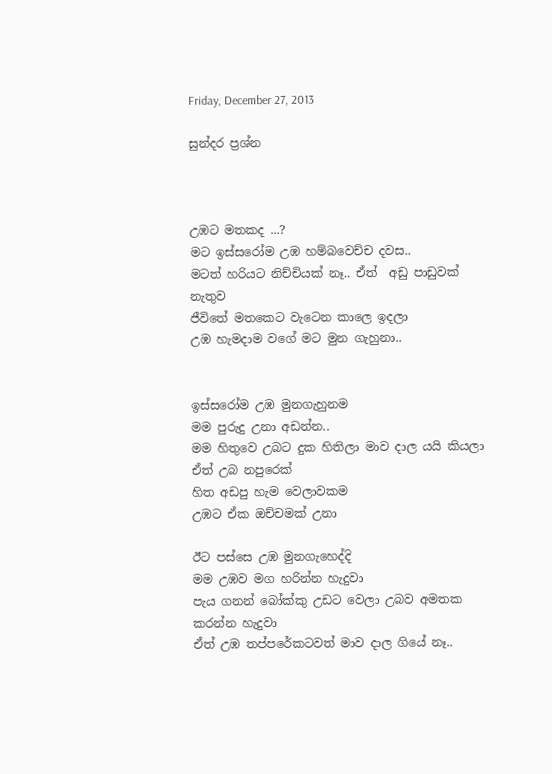Friday, December 27, 2013

සුන්දර ප්‍රශ්න



උඹට මතකද ...?
මට ඉස්සරෝම උඹ හම්බවෙච්ච දවස..
මටත් හරියට නිච්චියක් නෑ.. ඒත්  අඩු පාඩුවක් නැතුව
ජීවිතේ මතකෙට වැටෙන කාලෙ ඉදලා
උඹ හැමදාම වගේ මට මුන ගැහුනා..


ඉස්සරෝම උඹ මුනගැහුනම
මම පුරුදු උනා අඩන්න..
මම හිතුවෙ උබට දුක හිතිලා මාව දාල යයි කියලා
ඒත් උබ නපුරෙක්
හිත අඩපු හැම වෙලාවකම
උඹට ඒක ඔච්චමක් උනා

ඊට පස්සෙ උඹ මුනගැහෙද්දි
මම උඹව මග හරින්න හැදුවා
පැය ගනන් බෝක්කු උඩට වෙලා උබව අමතක කරන්න හැදුවා
ඒත් උඹ තප්පරේකටවත් මාව දාල ගියේ නෑ..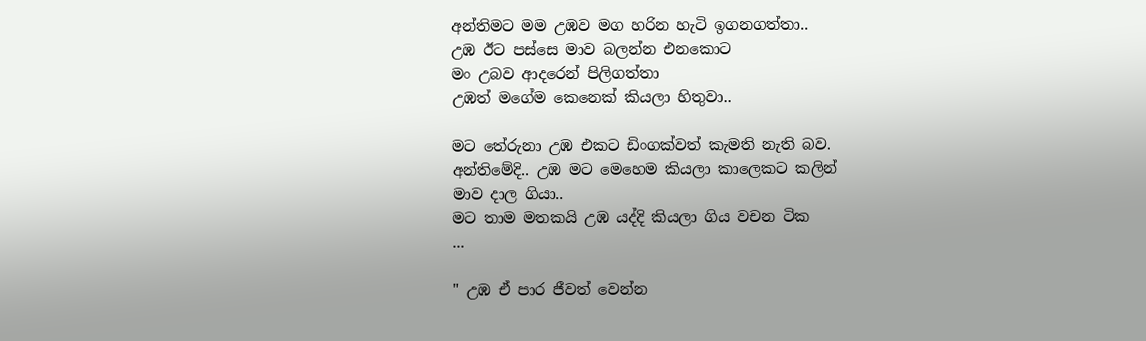අන්තිමට මම උඹව මග හරින හැටි ඉගනගත්තා..
උඹ ඊට පස්සෙ මාව බලන්න එනකොට
මං උබව ආදරෙන් පිලිගත්තා
උඹත් මගේම කෙනෙක් කියලා හිතුවා..

මට තේරුනා උඹ එකට ඩිංගක්වත් කැමති නැති බව.
අන්තිමේදි.. උඹ මට මෙහෙම කියලා කාලෙකට කලින්
මාව දාල ගියා..
මට තාම මතකයි උඹ යද්දි කියලා ගිය වචන ටික
...

" උඹ ඒ පාර ජීවත් වෙන්න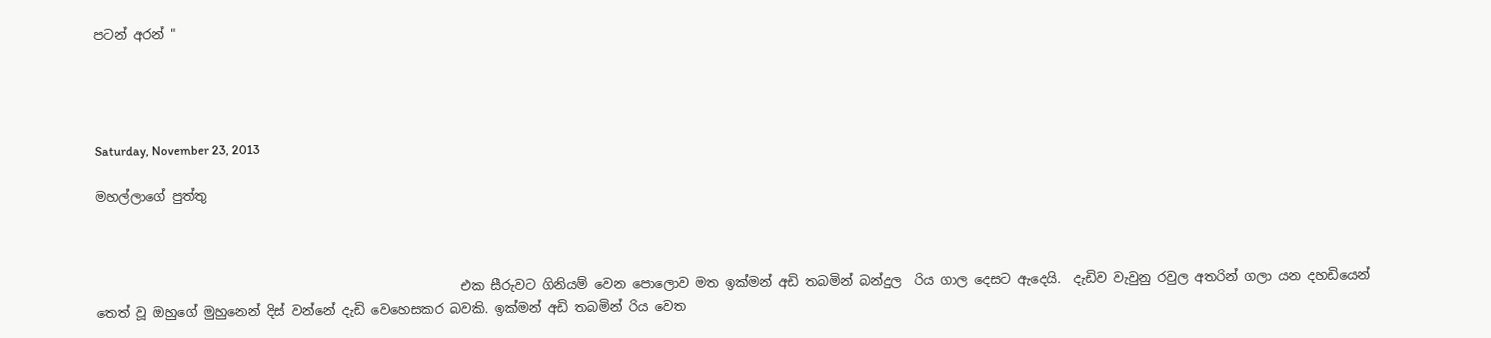පටන් අරන් "




Saturday, November 23, 2013

මහල්ලාගේ පුත්තු



                                                        එක සීරුවට ගිනියම් වෙන පොලොව මත ඉක්මන් අඩි තබමින් බන්දුල  රිය ගාල දෙසට ඇදෙයි.  දැඩිව වැවුනු රවුල අතරින් ගලා යන දහඩියෙන් තෙත් වූ ඔහුගේ මුහුනෙන් දිස් වන්නේ දැඩි වෙහෙසකර බවකි. ඉක්මන් අඩි තබමින් රිය වෙත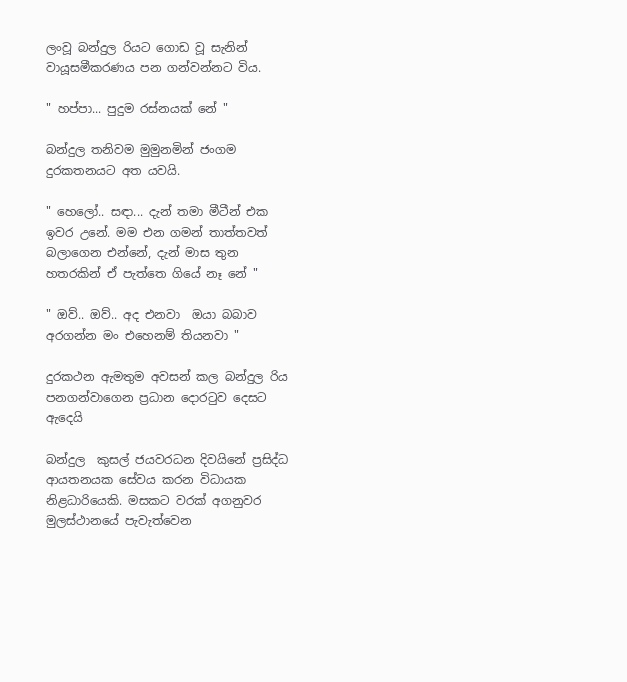ලංවූ බන්දුල රියට ගොඩ වූ සැනින් වායූසමීකරණය පන ගන්වන්නට විය.

" හප්පා... පුදුම රස්නයක් නේ "

බන්දුල තනිවම මුමුනමින් ජංගම දුරකතනයට අත යවයි.

" හෙලෝ.. සඳා... දැන් තමා මීටීන් එක ඉවර උනේ. මම එන ගමන් තාත්තවත් බලාගෙන එන්නේ, දැන් මාස තුන හතරකින් ඒ පැත්තෙ ගියේ නෑ නේ "

" ඔව්.. ඔව්.. අද එනවා  ඔයා බබාව අරගන්න මං එහෙනම් තියනවා "

දුරකථන ඇමතුම අවසන් කල බන්දුල රිය පනගන්වාගෙන ප්‍රධාන දොරටුව දෙසට ඇදෙයි

බන්දුල  කුසල් ජයවරධන දිවයිනේ ප්‍රසිද්ධ ආයතනයක සේවය කරන විධායක නිළධාරියෙකි. මසකට වරක් අගනුවර මුලස්ථානයේ පැවැත්වෙන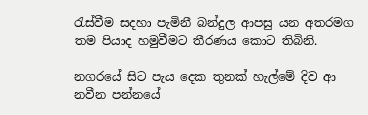රැස්වීම සදහා පැමිනී බන්දුල ආපසු යන අතරමග තම පියාද හමුවීමට තීරණය කොට තිබිනි.

නගරයේ සිට පැය දෙක තුනක් හැල්මේ දිව ආ නවීන පන්නයේ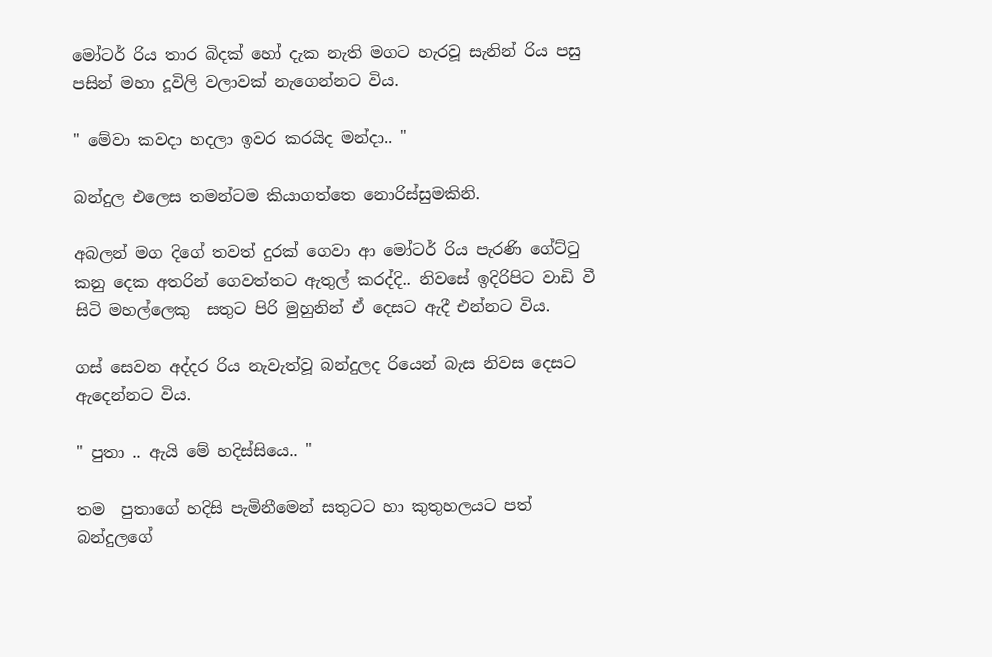මෝටර් රිය තාර බිදක් හෝ දැක නැති මගට හැරවූ සැනින් රිය පසු පසින් මහා දූවිලි වලාවක් නැගෙන්නට විය.

" මේවා කවදා හදලා ඉවර කරයිද මන්දා.. "

බන්දුල එලෙස තමන්ටම කියාගත්තෙ නොරිස්සුමකිනි.

අබලන් මග දිගේ තවත් දුරක් ගෙවා ආ මෝටර් රිය පැරණි ගේට්ටු කනු දෙක අතරින් ගෙවත්තට ඇතුල් කරද්දි.. නිවසේ ඉදිරිපිට වාඩි වී සිටි මහල්ලෙකු  සතුට පිරි මුහුනින් ඒ දෙසට ඇදී එන්නට විය.

ගස් සෙවන අද්දර රිය නැවැත්වූ බන්දුලද රියෙන් බැස නිවස දෙසට ඇදෙන්නට විය.

" පුතා .. ඇයි මේ හදිස්සියෙ.. "

තම  පුතාගේ හදිසි පැමිනීමෙන් සතුටට හා කුතුහලයට පත්  බන්දුලගේ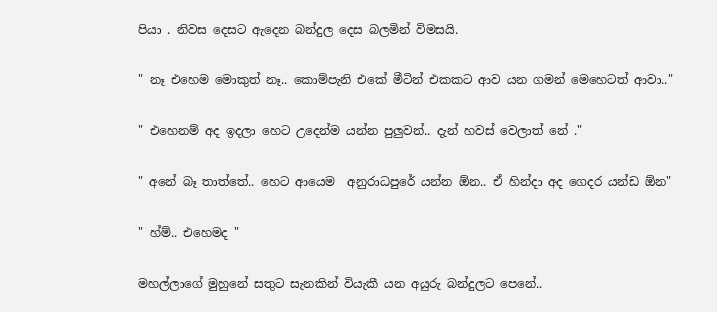පියා . නිවස දෙසට ඇදෙන බන්දුල දෙස බලමින් විමසයි.

" නෑ එහෙම මොකුත් නෑ.. කොම්පැනි එකේ මීටින් එකකට ආව යන ගමන් මෙහෙටත් ආවා.."

" එහෙනම් අද ඉදලා හෙට උදෙන්ම යන්න පුලුවන්.. දැන් හවස් වෙලාත් නේ ."

" අනේ බෑ තාත්තේ.. හෙට ආයෙම  අනුරාධපුරේ යන්න ඕන.. ඒ හින්දා අද ගෙදර යන්ඩ ඕන"

" හ්ම්.. එහෙමද "

මහල්ලාගේ මුහුනේ සතුට සැනකින් වියැකී යන අයුරු බන්දුලට පෙනේ..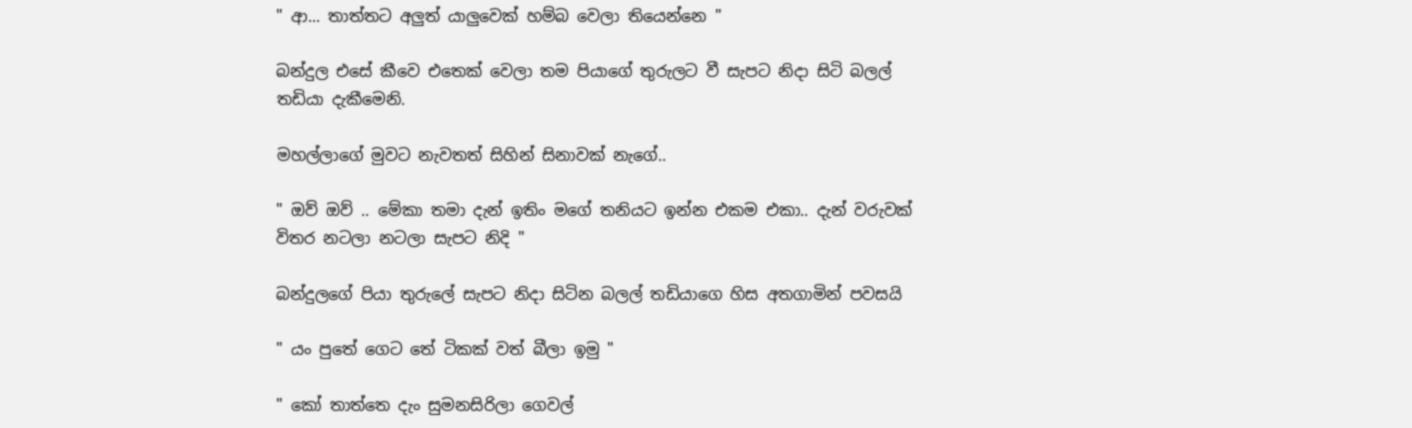" ආ... තාත්තට අලුත් යාලුවෙක් හම්බ වෙලා තියෙන්නෙ "

බන්දුල එසේ කීවෙ එතෙක් වෙලා තම පියාගේ තුරුලට වී සැපට නිදා සිටි බලල් තඩියා දැකීමෙනි.

මහල්ලාගේ මුවට නැවතත් සිහින් සිනාවක් නැගේ..

" ඔව් ඔව් .. මේකා තමා දැන් ඉතිං මගේ තනියට ඉන්න එකම එකා.. දැන් වරුවක් විතර නටලා නටලා සැපට නිදි "

බන්දුලගේ පියා තුරුලේ සැපට නිදා සිටින බලල් තඩියාගෙ හිස අතගාමින් පවසයි

" යං පුතේ ගෙට තේ ටිකක් වත් බීලා ඉමු "

" කෝ තාත්තෙ දැං සුමනසිරිලා ගෙවල්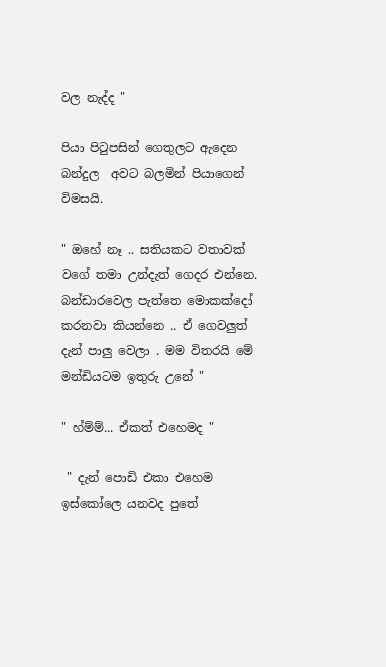වල නැද්ද "

පියා පිටුපසින් ගෙතුලට ඇදෙන බන්දුල  අවට බලමින් පියාගෙන් විමසයි.

" ඔහේ නෑ .. සතියකට වතාවක් වගේ තමා උන්දැත් ගෙදර එන්නෙ. බන්ඩාරවෙල පැත්තෙ මොකක්දෝ කරනවා කියන්නෙ .. ඒ ගෙවලුත් දැන් පාලු වෙලා . මම විතරයි මේ මන්ඩියටම ඉතුරු උනේ "

" හ්ම්ම්... ඒකත් එහෙමද "

 " දැන් පොඩි එකා එහෙම ඉස්කෝලෙ යනවද පුතේ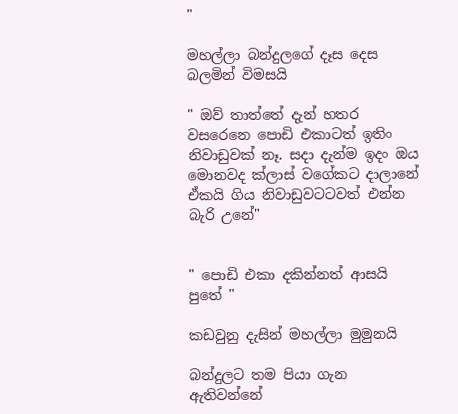"

මහල්ලා බන්දුලගේ දෑස දෙස බලමින් විමසයි

" ඔව් තාත්තේ දැන් හතර වසරෙනෙ පොඩි එකාටත් ඉතිං නිවාඩුවක් නෑ. සදා දැන්ම ඉදං ඔය මොනවද ක්ලාස් වගේකට දාලානේ ඒකයි ගිය නිවාඩුවටටවත් එන්න බැරි උනේ"


" පොඩි එකා දකින්නත් ආසයි පුතේ "

කඩවුනු දැසින් මහල්ලා මුමුනයි

බන්දුලට තම පියා ගැන ඇතිවන්නේ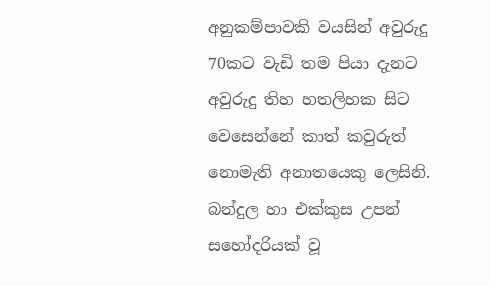අනුකම්පාවකි වයසින් අවුරුදු 70කට වැඩි තම පියා දැනට අවුරුදු තිහ හතලිහක සිට වෙසෙන්නේ කාත් කවුරුත් නොමැති අනාතයෙකු ලෙසිනි. බන්දුල හා එක්කුස උපන් සහෝදරියක් වූ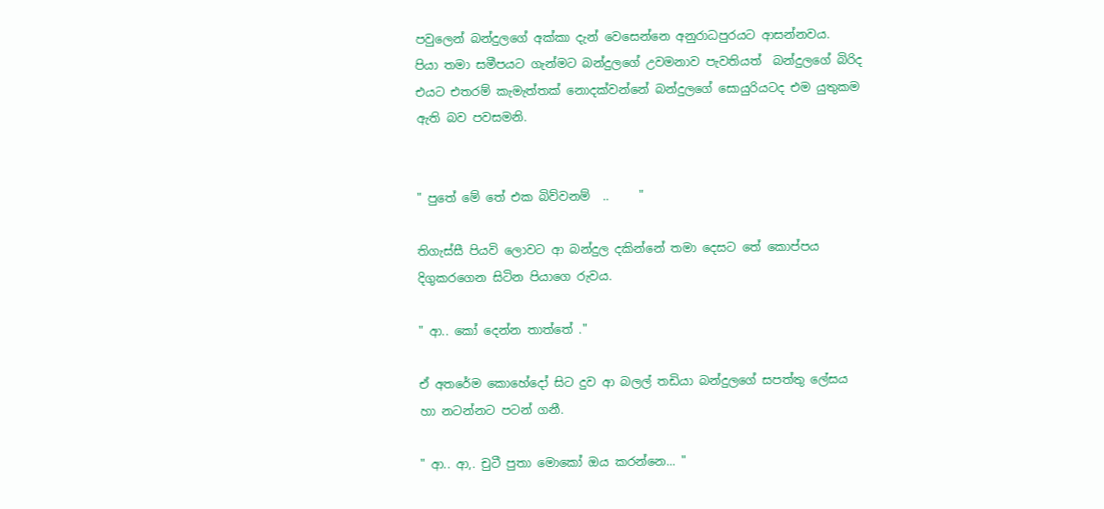පවුලෙන් බන්දුලගේ අක්කා දැන් වෙසෙන්නෙ අනුරාධපුරයට ආසන්නවය.  පියා තමා සමීපයට ගැන්මට බන්දුලගේ උවමනාව පැවතියත්  බන්දුලගේ බිරිද එයට එතරම් කැමැත්තක් නොදක්වන්නේ බන්දුලගේ සොයුරියටද එම යුතුකම ඇති බව පවසමනි.


" පුතේ මේ තේ එක බිව්වනම්  ..     "

තිගැස්සී පියවි ලොවට ආ බන්දුල දකින්නේ තමා දෙසට තේ කොප්පය දිගුකරගෙන සිටින පියාගෙ රුවය.

" ආ.. කෝ දෙන්න තාත්තේ ."

ඒ අතරේම කොහේදෝ සිට දුව ආ බලල් තඩියා බන්දුලගේ සපත්තු ලේසය හා නටන්නට පටන් ගනී.

" ආ.. ආ,. චුටී පුතා මොකෝ ඔය කරන්නෙ... "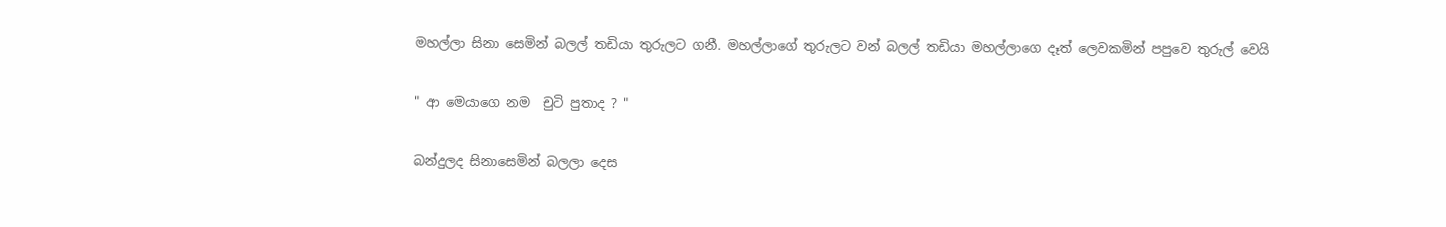මහල්ලා සිනා සෙමින් බලල් තඩියා තුරුලට ගනී. මහල්ලාගේ තුරුලට වන් බලල් තඩියා මහල්ලාගෙ දෑත් ලෙවකමින් පපුවෙ තුරුල් වෙයි

" ආ මෙයාගෙ නම  චුටි පුතාද ? "

බන්දුලද සිනාසෙමින් බලලා දෙස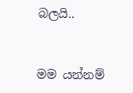බලයි..


මම යන්නම්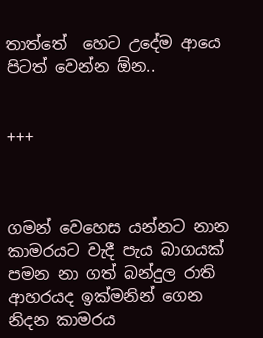තාත්තේ  හෙට උදේම ආයෙ පිටත් වෙන්න ඕන..


+++



ගමන් වෙහෙස යන්නට නාන කාමරයට වැදී පැය බාගයක් පමන නා ගත් බන්දුල රාති ආහරයද ඉක්මනින් ගෙන නිදන කාමරය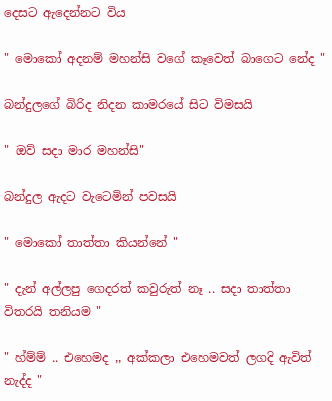දෙසට ඇදෙන්නට විය

" මොකෝ අදනම් මහන්සි වගේ කෑවෙත් බාගෙට නේද "

බන්දුලගේ බිරිද නිදන කාමරයේ සිට විමසයි

" ඔව් සදා මාර මහන්සි"

බන්දුල ඇදට වැටෙමින් පවසයි

" මොකෝ තාත්තා කියන්නේ "

" දැන් අල්ලපු ගෙදරත් කවුරුත් නෑ .. සදා තාත්තා විතරයි තනියම "

" හ්ම්ම් .. එහෙමද ,, අක්කලා එහෙමවත් ලගදි ඇවිත් නැද්ද "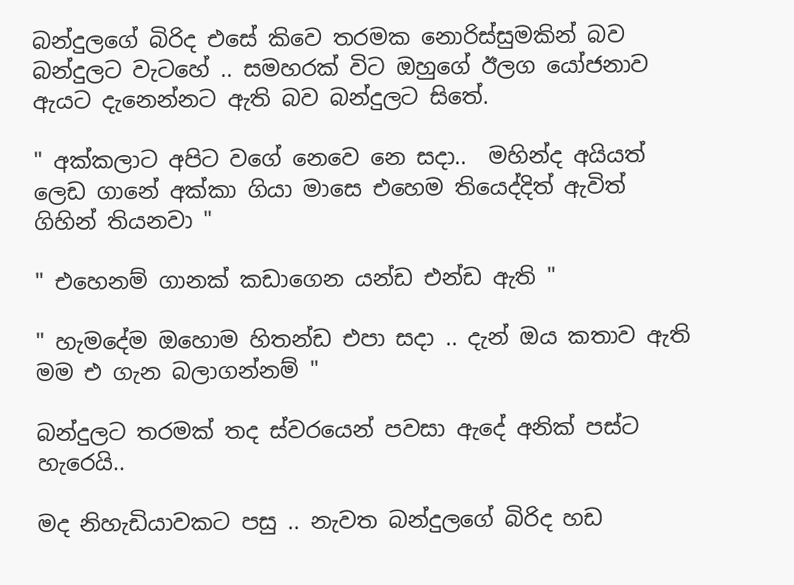බන්දුලගේ බිරිද එසේ කිවෙ තරමක නොරිස්සුමකින් බව බන්දුලට වැටහේ .. සමහරක් විට ඔහුගේ ඊලග යෝජනාව ඇයට දැනෙන්නට ඇති බව බන්දුලට සිතේ.

" අක්කලාට අපිට වගේ නෙවෙ නෙ සදා..  මහින්ද අයියත් ලෙඩ ගානේ අක්කා ගියා මාසෙ එහෙම තියෙද්දිත් ඇවිත් ගිහින් තියනවා "

" එහෙනම් ගානක් කඩාගෙන යන්ඩ එන්ඩ ඇති "

" හැමදේම ඔහොම හිතන්ඩ එපා සදා .. දැන් ඔය කතාව ඇති මම එ ගැන බලාගන්නම් "

බන්දුලට තරමක් තද ස්වරයෙන් පවසා ඇදේ අනික් පස්ට හැරෙයි..

මද නිහැඩියාවකට පසු .. නැවත බන්දුලගේ බිරිද හඩ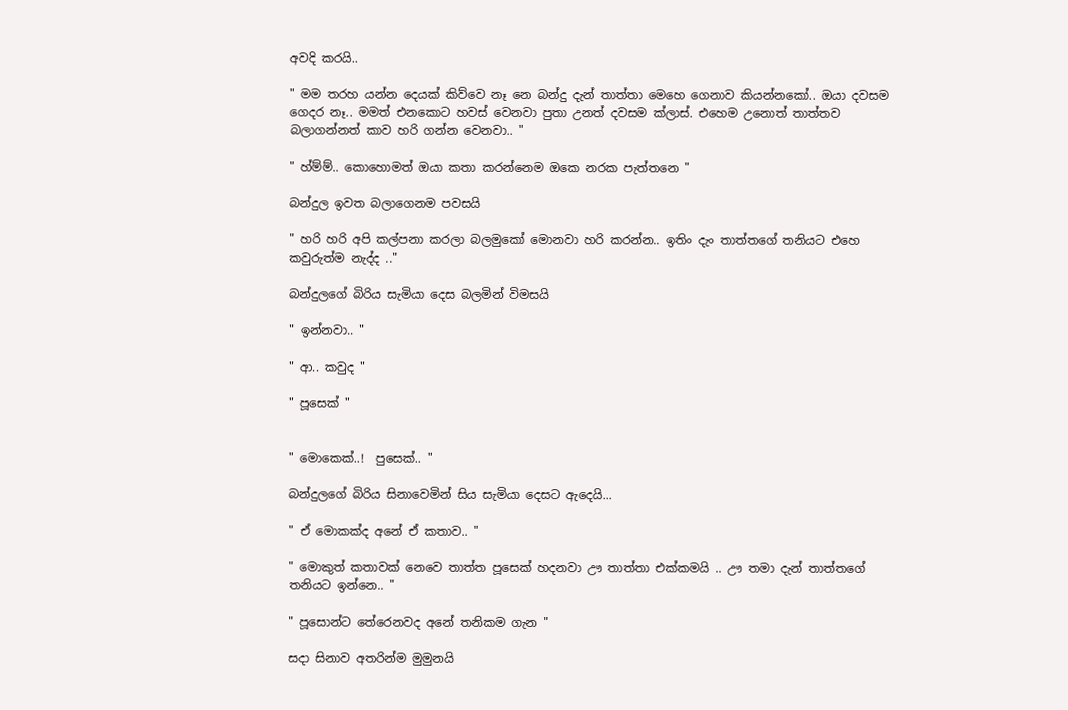අවදි කරයි..

" මම තරහ යන්න දෙයක් කිව්වෙ නෑ නෙ බන්දු දැන් තාත්තා මෙහෙ ගෙනාව කියන්නකෝ.. ඔයා දවසම ගෙදර නෑ.. මමත් එනකොට හවස් වෙනවා පුතා උනත් දවසම ක්ලාස්. එහෙම උනොත් තාත්තව බලාගන්නත් කාව හරි ගන්න වෙනවා.. "

" හ්ම්ම්.. කොහොමත් ඔයා කතා කරන්නෙම ඔකෙ නරක පැත්තනෙ "

බන්දුල ඉවත බලාගෙනම පවසයි

" හරි හරි අපි කල්පනා කරලා බලමුකෝ මොනවා හරි කරන්න.. ඉතිං දැං තාත්තගේ තනියට එහෙ කවුරුත්ම නැද්ද .."

බන්දුලගේ බිරිය සැමියා දෙස බලමින් විමසයි

" ඉන්නවා.. "

" ආ.. කවුද "

" පූසෙක් "


" මොකෙක්..!  පුසෙක්.. "

බන්දුලගේ බිරිය සිනාවෙමින් සිය සැමියා දෙසට ඇදෙයි...

" ඒ මොකක්ද අනේ ඒ කතාව.. "

" මොකුත් කතාවක් නෙවෙ තාත්ත පූසෙක් හදනවා ඌ තාත්තා එක්කමයි .. ඌ තමා දැන් තාත්තගේ තනියට ඉන්නෙ.. "

" පූසොන්ට තේරෙනවද අනේ තනිකම ගැන "

සදා සිනාව අතරින්ම මුමුනයි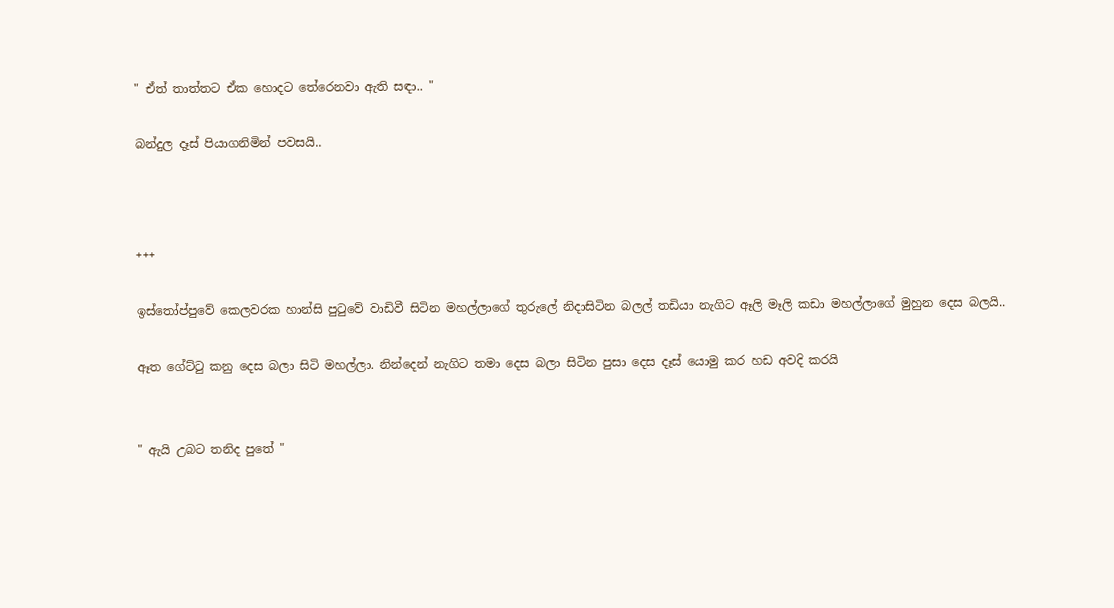" ඒත් තාත්තට ඒක හොදට තේරෙනවා ඇති සඳා.. "

බන්දුල දෑස් පියාගනිමින් පවසයි..



+++

ඉස්තෝප්පුවේ කෙලවරක හාන්සි පුටුවේ වාඩිවී සිටින මහල්ලාගේ තුරුලේ නිදාසිටින බලල් තඩියා නැගිට ඈලි මෑලි කඩා මහල්ලාගේ මුහුන දෙස බලයි..

ඈත ගේට්ටු කනු දෙස බලා සිටි මහල්ලා. නින්දෙන් නැගිට තමා දෙස බලා සිටින පුසා දෙස දෑස් යොමු කර හඩ අවදි කරයි


" ඇයි උබට තනිද පුතේ "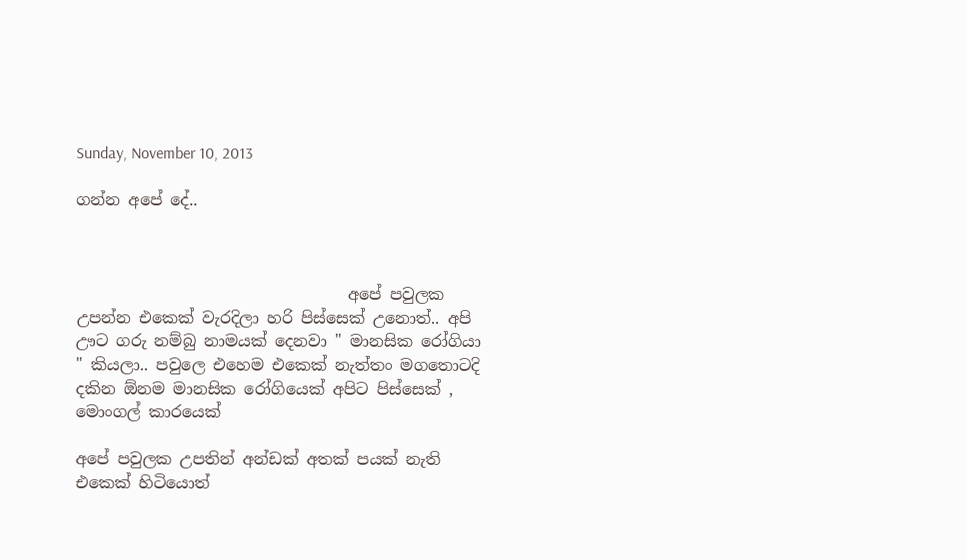Sunday, November 10, 2013

ගන්න අපේ දේ..



                                  අපේ පවුලක උපන්න එකෙක් වැරදිලා හරි පිස්සෙක් උනොත්.. අපි ඌට ගරු නම්බු නාමයක් දෙනවා " මානසික රෝගියා " කියලා.. පවුලෙ එහෙම එකෙක් නැත්තං මගතොටදි දකින ඕනම මානසික රෝගියෙක් අපිට පිස්සෙක් , මොංගල් කාරයෙක්

අපේ පවුලක උපතින් අන්ඩක් අතක් පයක් නැති එකෙක් හිටියොත්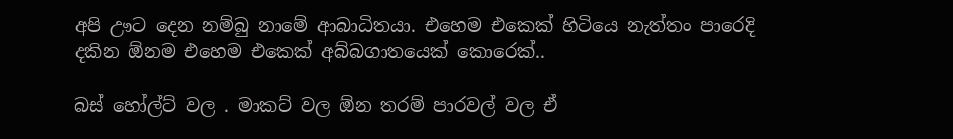අපි ඌට දෙන නම්බු නාමේ ආබාධිතයා. එහෙම එකෙක් හිටියෙ නැත්තං පාරෙදි දකින ඕනම එහෙම එකෙක් අබ්බගාතයෙක් කොරෙක්..

බස් හෝල්ට් වල . මාකට් වල ඕන තරම් පාරවල් වල ඒ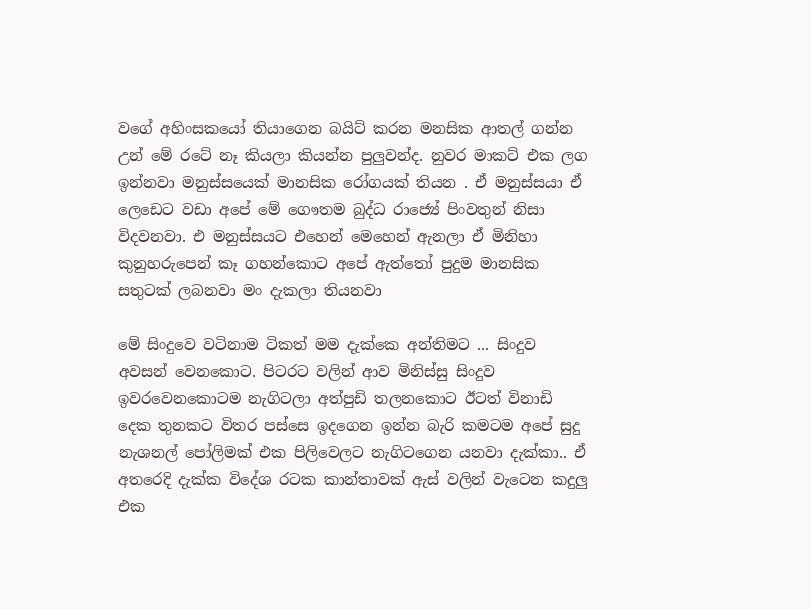වගේ අහිංසකයෝ තියාගෙන බයිට් කරන මනසික ආතල් ගන්න උන් මේ රටේ නෑ කියලා කියන්න පුලුවන්ද. නුවර මාකට් එක ලග ඉන්නවා මනුස්සයෙක් මානසික රෝගයක් තියන . ඒ මනුස්සයා ඒ ලෙඩෙට වඩා අපේ මේ ගෞතම බුද්ධ රාජ්‍යේ පිංවතුන් නිසා විදවනවා. එ මනුස්සයට එහෙන් මෙහෙන් ඇනලා ඒ මිනිහා කුනුහරුපෙන් කෑ ගහන්කොට අපේ ඇත්තෝ පුදුම මානසික සතුටක් ලබනවා මං දැකලා තියනවා

මේ සිංදුවෙ වටිනාම ටිකත් මම දැක්කෙ අන්තිමට ... සිංදුව අවසන් වෙනකොට. පිටරට වලින් ආව මිනිස්සු සිංදුව ඉවරවෙනකොටම නැගිටලා අත්පුඩි තලනකොට ඊටත් විනාඩි දෙක තුනකට විතර පස්සෙ ඉදගෙන ඉන්න බැරි කමටම අපේ සුදු නැශනල් පෝලිමක් එක පිලිවෙලට නැගිටගෙන යනවා දැක්කා.. ඒ අතරෙදි දැක්ක විදේශ රටක කාන්තාවක් ඇස් වලින් වැටෙන කදුලු එක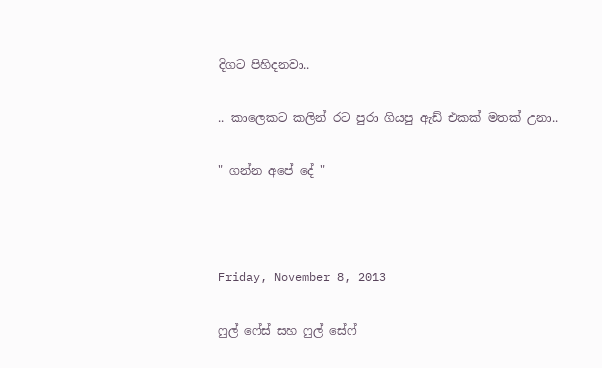දිගට පිහිදනවා..

.. කාලෙකට කලින් රට පුරා ගියපු ඇඩ් එකක් මතක් උනා..

" ගන්න අපේ දේ "



Friday, November 8, 2013

ෆුල් ෆේස් සහ ෆුල් සේෆ්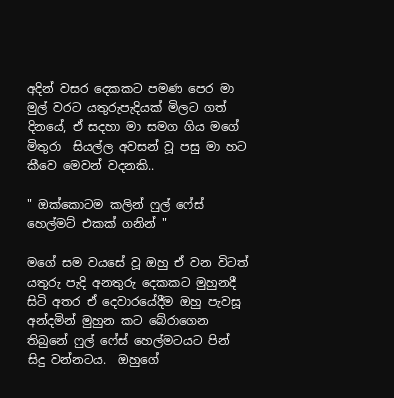අදින් වසර දෙකකට පමණ පෙර මා මුල් වරට යතුරුපැදියක් මිලට ගත් දිනයේ, ඒ සදහා මා සමග ගිය මගේ මිතුරා  සියල්ල අවසන් වූ පසු මා හට කීවෙ මෙවන් වදනකි..

" ඔක්කොටම කලින් ෆුල් ෆේස් හෙල්මට් එකක් ගනින් "

මගේ සම වයසේ වූ ඔහු ඒ වන විටත් යතුරු පැදි අනතුරු දෙකකට මුහුනදී සිටි අතර ඒ දෙවාරයේදීම ඔහු පැවසූ අන්දමින් මුහුන කට බේරාගෙන තිබුනේ ෆුල් ෆේස් හෙල්මටයට පින් සිදු වන්නටය.  ඔහුගේ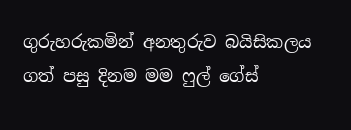ගුරුහරුකමින් අනතුරුව බයිසිකලය ගත් පසු දිනම මම ෆුල් ගේස්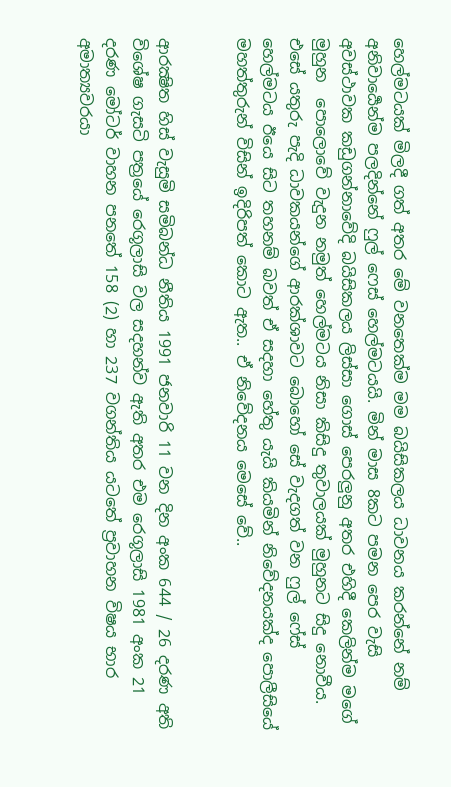හෙල්මටයක් මිලදී ගත් අතර මේ වනතෙක්ම මම බයිසිකලය ධාවනය කරන්නේ නම් අනිවාර්‍යෙන්ම පලදින්නේ ෆුල් ෆෙස් හෙල්මටයයි. මින් මාස 8කට පමන පෙර වැසි අවස්ථාවක කඩුගන්නාවේදි බයිසිකලය ලිස්සා ගොස් පෙරලුනු අතර එහිදී කෙලින්ම මගේ මුහුන  පොලොවේ වැදුන නමුත් හෙල්මටය නිසා කිසිදු තුවාලයක් මුහුනට සිදු නොවීය. එසේ යතුරු පැදි ධාවකයන්ගේ ආරක්ශාවට බොහෝ සේ වැදගත් වන ෆුල් ෆේස් හෙල්මටය ඊයෙ සිට තහනම් බවත් ඒ සදහා හේතු යැයි කියමින් නිවේදනයක්ද පොලීසියේ මහත්තුරුන් විසින් ඉදිරිපත් කොට ඇත.. ඒ නිවේදනය මෙසේ වේ..


ආරක්‍ෂිත හිස් වැසුමි සමිබන්ධ නීතිය 1991 ජනවාරි 11 වන දින අංක 644 / 26 දරණ අති විශේෂ ගැසටි පත්‍රයේ රෙගූලාසි වල සදහන්ව ඇති අතර එම රෙගූලාසි 1981 අංක 21 දරණ මෝටර් වාහන පනතේ 158 (2) හා 237 වගන්තිය යටතේ ප්‍රවාහන විෂය භාර අමාත්‍යවරයා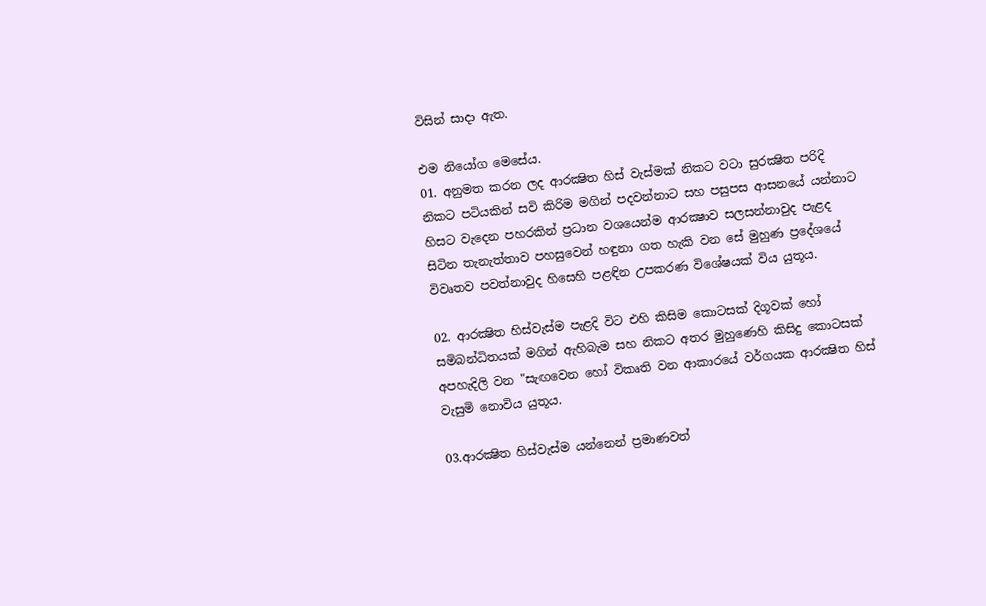විසින් සාදා ඇත.

එම නියෝග මෙසේය.
01. අනුමත කරන ලද ආරක්‍ෂිත හිස් වැස්මක් නිකට වටා සුරක්‍ෂිත පරිදි නිකට පටියකින් සවි කිරිම මගින් පදවන්නාට සහ පසුපස ආසනයේ යන්නාට හිසට වැදෙන පහරකින් ප්‍රධාන වශයෙන්ම ආරක්‍ෂාව සලසන්නාවුද පැළද සිටින තැනැත්තාව පහසුවෙන් හඳුනා ගත හැකි වන සේ මුහුණ ප්‍රදේශයේ විවෘතව පවත්නාවුද හිසෙහි පළඳින උපකරණ විශේෂයක් විය යුතූය.

02. ආරක්‍ෂිත හිස්වැස්ම පැළදි විට එහි කිසිම කොටසක් දිගූවක් හෝ සමිබන්ධිතයක් මගින් ඇහිබැම සහ නිකට අතර මුහුණෙහි කිසිදු කොටසක් අපහැදිලි වන "සැඟවෙන හෝ විකෘති වන ආකාරයේ වර්ගයක ආරක්‍ෂිත හිස් වැසුමි නොවිය යුතූය.

03.ආරක්‍ෂිත හිස්වැස්ම යන්නෙන් ප්‍රමාණවත්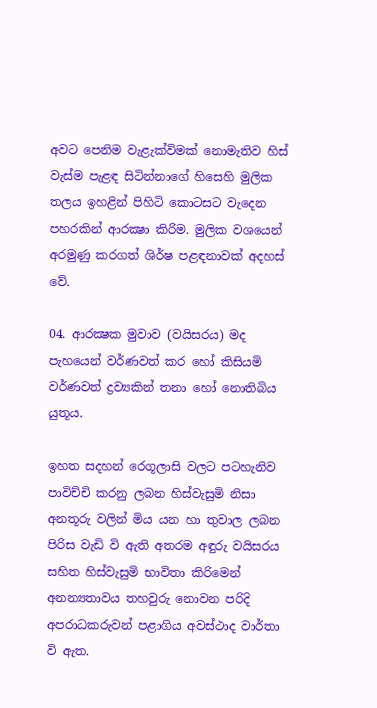අවට පෙනිම වැළැක්විමක් නොමැතිව හිස් වැස්ම පැළඳ සිටින්නාගේ හිසෙහි මුලික තලය ඉහළින් පිහිටි කොටසට වැදෙන පහරකින් ආරක්‍ෂා කිරිම. මුලික වශයෙන් අරමුණු කරගත් ශිර්ෂ පළඳනාවක් අදහස් වේ.

04. ආරක්‍ෂක මුවාව (වයිසරය) මද පැහයෙන් වර්ණවත් කර හෝ කිසියමි වර්ණවත් ද්‍රව්‍යකින් තනා හෝ නොතිබිය යුතූය.

ඉහත සදහන් රෙගූලාසි වලට පටහැනිව පාවිච්චි කරනු ලබන හිස්වැසුමි නිසා අනතූරු වලින් මිය යන හා තුවාල ලබන පිරිස වැඩි වි ඇති අතරම අඳුරු වයිසරය සහිත හිස්වැසුමි භාවිතා කිරිමෙන් අනන්‍යතාවය තහවුරු නොවන පරිදි අපරාධකරුවන් පළාගිය අවස්ථාද වාර්තා වි ඇත.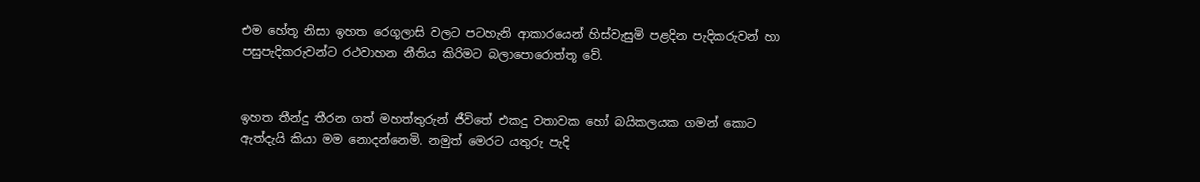එම හේතූ නිසා ඉහත රෙගූලාසි වලට පටහැනි ආකාරයෙන් හිස්වැසුමි පළදින පැදිකරුවන් හා පසුපැදිකරුවන්ට රථවාහන නීතිය කිරිමට බලාපොරොත්තූ වේ.


ඉහත තීන්දු තීරන ගත් මහත්තුරුන් ජීවිතේ එකදු වතාවක හෝ බයිකලයක ගමන් කොට ඇත්දැයි කියා මම නොදන්නෙමි. නමුත් මෙරට යතුරු පැදි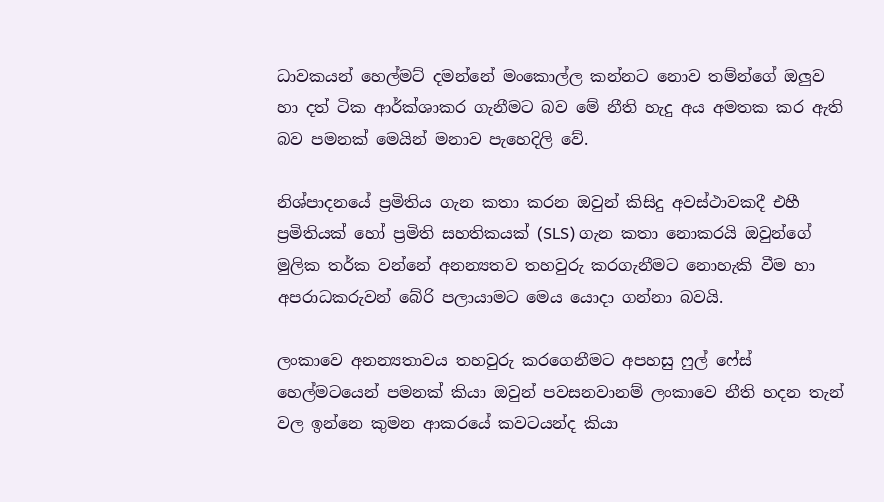ධාවකයන් හෙල්මට් දමන්නේ මංකොල්ල කන්නට නොව තම්න්ගේ ඔලුව හා දත් ටික ආර්ක්ශාකර ගැනීමට බව මේ නීති හැදු අය අමතක කර ඇති බව පමනක් මෙයින් මනාව පැහෙදිලි වේ.

නිශ්පාදනයේ ප්‍රමිතිය ගැන කතා කරන ඔවුන් කිසිදු අවස්ථාවකදී එහී ප්‍රමිතියක් හෝ ප්‍රමිති සහතිකයක් (SLS) ගැන කතා නොකරයි ඔවුන්ගේ මුලික තර්ක වන්නේ අනන්‍යතව තහවුරු කරගැනීමට නොහැකි වීම හා අපරාධකරුවන් බේරි පලායාමට මෙය යොදා ගන්නා බවයි.

ලංකාවෙ අනන්‍යතාවය තහවුරු කරගෙනීමට අපහසු ෆුල් ෆේස් හෙල්මටයෙන් පමනක් කියා ඔවුන් පවසනවානම් ලංකාවෙ නීති හදන තැන් වල ඉන්නෙ කුමන ආකරයේ කවටයන්ද කියා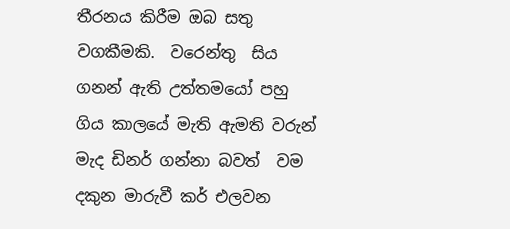තීරනය කිරීම ඔබ සතු වගකීමකි.  වරෙන්තු  සිය ගනන් ඇති උත්තමයෝ පහු ගිය කාලයේ මැති ඇමති වරුන් මැද ඩිනර් ගන්නා බවත්  වම දකුන මාරුවී කර් එලවන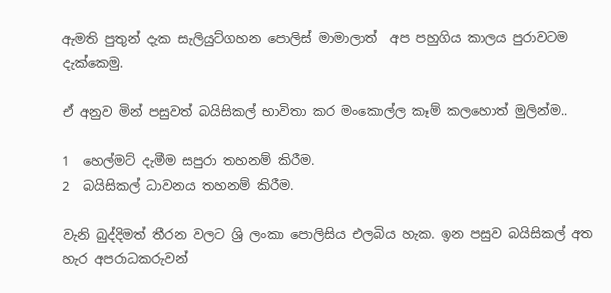ඇමති පුතුන් දැක සැලියුට්ගහන පොලිස් මාමාලාත්  අප පහුගිය කාලය පුරාවටම දැක්කෙමු.

ඒ අනුව මින් පසුවත් බයිසිකල් භාවිතා කර මංකොල්ල කෑම් කලහොත් මුලින්ම..

1  හෙල්මට් දැමීම සපුරා තහනම් කිරීම.
2  බයිසිකල් ධාවනය තහනම් කිරීම.

වැනි බුද්දිමත් තීරන වලට ශ්‍රි ලංකා පොලිසිය එලබිය හැක. ඉන පසුව බයිසිකල් අත හැර අපරාධකරුවන්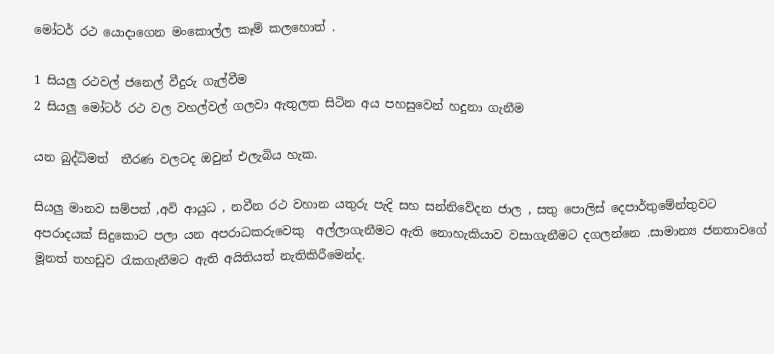මෝටර් රථ යොදාගෙන මංකොල්ල කෑම් කලහොත් .

1 සියලු රථවල් ජනෙල් වීදුරු ගැල්වීම
2 සියලු මෝටර් රථ වල වහල්වල් ගලවා ඇතුලත සිටින අය පහසුවෙන් හදුනා ගැනීම

යන බුද්ධිමත්  තීරණ වලටද ඔවුන් එලැබිය හැක.

සියලු මානව සම්පත් ,අවි ආයුධ , නවීන රථ වහාන යතුරු පැදි සහ සන්නිවේදන ජාල , සතු පොලිස් දෙපාර්තුමේන්තුවට අපරාදයක් සිදුකොට පලා යන අපරාධකරුවෙකු  අල්ලාගැනීමට ඇති නොහැකියාව වසාගැනීමට දගලන්නෙ .සාමාන්‍ය ජනතාවගේ මූනත් තහඩුව රැකගැනීමට ඇති අයිතියත් නැතිකිරීමෙන්ද.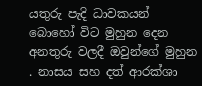යතුරු පැදි ධාවකයන් බොහෝ විට මුහුන දෙන අනතුරු වලදී ඔවුන්ගේ මුහුන . නාසය සහ දත් ආරක්ශා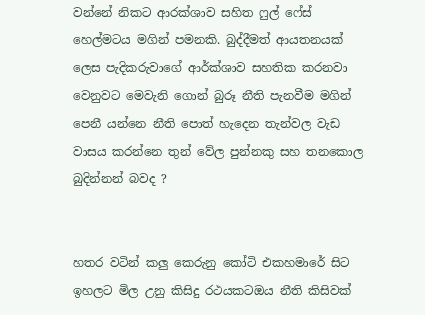වන්නේ නිකට ආරක්ශාව සහිත ෆුල් ෆේස් හෙල්මටය මගින් පමනකි. බුද්දීමත් ආයතනයක් ලෙස පැදිකරුවාගේ ආර්ක්ශාව සහතික කරනවා වෙනුවට මෙවැනි ගොන් බුරූ නීති පැනවීම මගින් පෙනී යන්නෙ නීති පොත් හැදෙන තැන්වල වැඩ වාසය කරන්නෙ තුන් වේල පුන්නකු සහ තනකොල බුදින්නන් බවද ?


හතර වටින් කලු කෙරුනු කෝටි එකහමාරේ සිට ඉහලට මිල උනු කිසිදු රථයකටඔය නීති කිසිවක්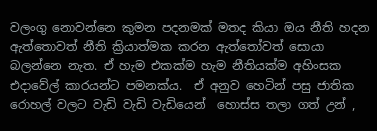වලංගු නොවන්නෙ කුමන පදනමක් මතද කියා ඔය නීති හදන ඇත්තොවත් නීති ක්‍රියාත්මක කරන ඇත්තෝවත් සොයා බලන්නෙ නැත. ඒ හැම එකක්ම හැම නීතියක්ම අහිංසක එදාවේල් කාරයන්ට පමනක්ය.  ඒ අනුව හෙටින් පසු ජාතික රොහල් වලට වැඩි වැඩි වැඩියෙන්  හොස්ස තලා ගත් උන් ,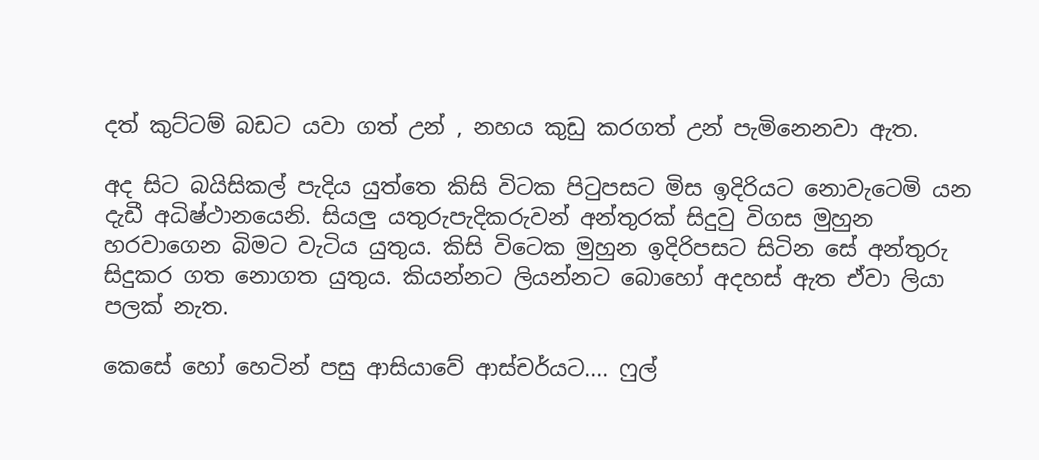දත් කුට්ටම් බඩට යවා ගත් උන් , නහය කුඩු කරගත් උන් පැමිනෙනවා ඇත.

අද සිට බයිසිකල් පැදිය යුත්තෙ කිසි විටක පිටුපසට මිස ඉදිරියට නොවැටෙමි යන දැඩී අධිෂ්ථානයෙනි. සියලු යතුරුපැදිකරුවන් අන්තුරක් සිදුවු විගස මුහුන හරවාගෙන බිමට වැටිය යුතුය. කිසි විටෙක මුහුන ඉදිරිපසට සිටින සේ අන්තුරු සිදුකර ගත නොගත යුතුය. කියන්නට ලියන්නට බොහෝ අදහස් ඇත ඒවා ලියා පලක් නැත.

කෙසේ හෝ හෙටින් පසු ආසියාවේ ආස්චර්යට.... ෆුල්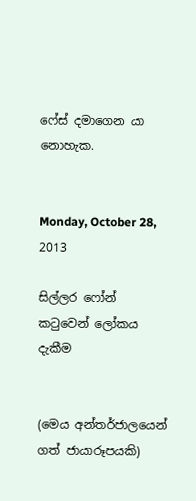ෆේස් දමාගෙන යා නොහැක.


Monday, October 28, 2013

සිල්ලර ෆෝන් කටුවෙන් ලෝකය දැකීම


(මෙය අන්තර්ජාලයෙන් ගත් ජායාරූපයකි)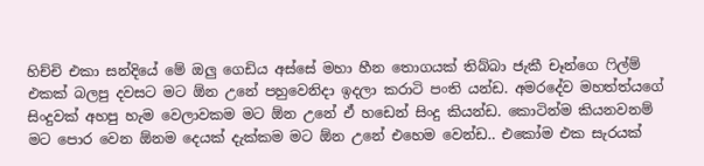හිච්චි එකා සන්දියේ මේ ඔලු ගෙඩිය අස්සේ මහා හීන තොගයක් තිබ්බා ජැකී චෑන්ගෙ ෆිල්ම් එකක් බලපු දවසට මට ඕන උනේ පහුවෙනිදා ඉදලා කරාටි පංති යන්ඩ. අමරදේව මහත්ත්යගේ සිංදුවක් අහපු හැම වෙලාවකම මට ඕන උනේ ඒ හඩෙන් සිංදු කියන්ඩ. කොටින්ම කියනවනම් මට පොර වෙන ඕනම දෙයක් දැක්කම මට ඕන උනේ එහෙම වෙන්ඩ.. එකෝම එක සැරයක්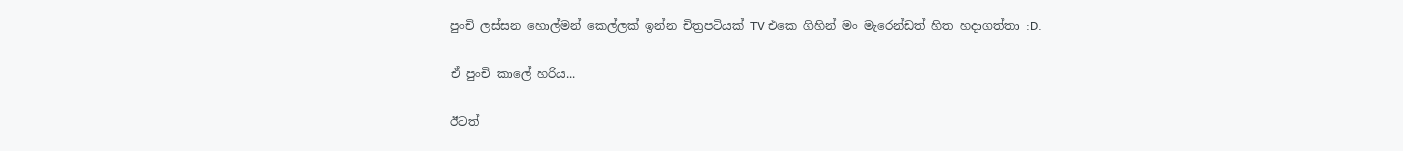පුංචි ලස්සන හොල්මන් කෙල්ලක් ඉන්න චිත්‍රපටියක් TV එකෙ ගිහින් මං මැරෙන්ඩත් හිත හදාගත්තා :D.

ඒ පුංචි කාලේ හරිය...

ඊටත්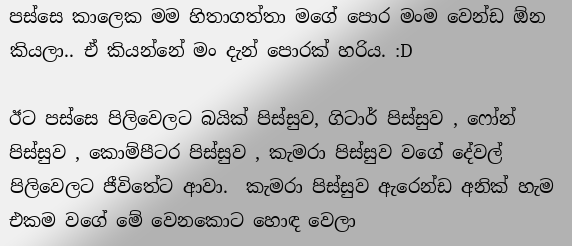පස්සෙ කාලෙක මම හිතාගත්තා මගේ පොර මංම වෙන්ඩ ඕන කියලා.. ඒ කියන්නේ මං දැන් පොරක් හරිය. :D

ඊට පස්සෙ පිලිවෙලට බයික් පිස්සුව, ගිටාර් පිස්සුව , ෆෝන් පිස්සුව , කොම්පීටර පිස්සුව , කැමරා පිස්සුව වගේ දේවල් පිලිවෙලට ජීවිතේට ආවා.  කැමරා පිස්සුව ඇරෙන්ඩ අනික් හැම එකම වගේ මේ වෙනකොට හොඳ වෙලා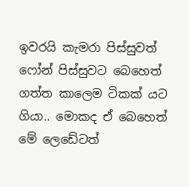ඉවරයි කැමරා පිස්සුවත් ෆෝන් පිස්සුවට බෙහෙත් ගත්ත කාලෙම ටිකක් යට ගියා.. මොකද ඒ බෙහෙත් මේ ලෙඩේටත්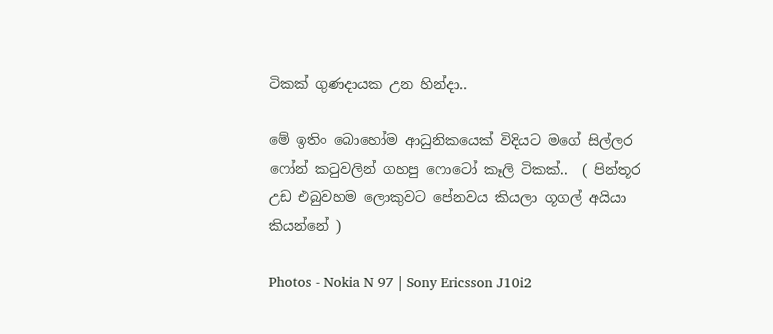ටිකක් ගුණදායක උන හින්දා..

මේ ඉතිං බොහෝම ආධුනිකයෙක් විදියට මගේ සිල්ලර ෆෝන් කටුවලින් ගහපු ෆොටෝ කෑලි ටිකක්..  ( පින්තූර උඩ එබුවහම ලොකුවට පේනවය කියලා ගූගල් අයියා කියන්නේ )

Photos - Nokia N 97 | Sony Ericsson J10i2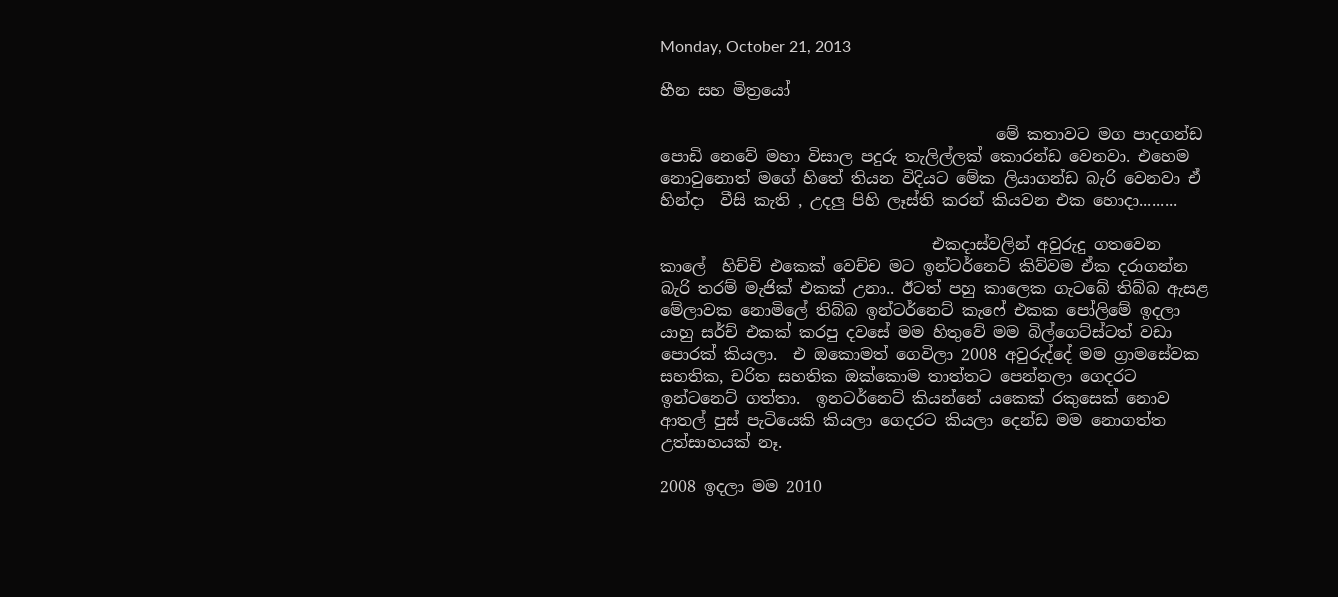Monday, October 21, 2013

හීන සහ මිත්‍රයෝ

                                          මේ කතාවට මග පාදගන්ඩ පොඩි නෙවේ මහා විසාල පදුරු තැලිල්ලක් කොරන්ඩ වෙනවා. එහෙම නොවුනොත් මගේ හිතේ තියන විදියට මේක ලියාගන්ඩ බැරි වෙනවා ඒ හින්දා  වීසි කැති , උදලු පිහි ලෑස්ති කරන් කියවන එක හොදා.........

                                  එකදාස්වලින් අවුරුදු ගතවෙන කාලේ  හිච්චි එකෙක් වෙච්ච මට ඉන්ටර්නෙට් කිව්වම ඒක දරාගන්න බැරි තරම් මැජික් එකක් උනා.. ඊටත් පහු කාලෙක ගැටබේ තිබ්බ ඇසළ මේලාවක නොමිලේ තිබ්බ ඉන්ටර්නෙට් කැෆේ එකක පෝලිමේ ඉදලා යාහු සර්ච් එකක් කරපු දවසේ මම හිතුවේ මම බිල්ගෙට්ස්ටත් වඩා පොරක් කියලා.  එ ඔකොමත් ගෙවිලා 2008 අවුරුද්දේ මම ග්‍රාමසේවක සහතික, චරිත සහතික ඔක්කොම තාත්තට පෙන්නලා ගෙදරට ඉන්ටනෙට් ගත්තා.  ඉනටර්නෙට් කියන්නේ යකෙක් රකුසෙක් නොව ආතල් පුස් පැටියෙකි කියලා ගෙදරට කියලා දෙන්ඩ මම නොගත්ත උත්සාහයක් නෑ.

2008 ඉදලා මම 2010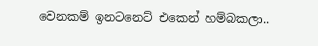වෙනකම් ඉනටනෙට් එකෙන් හම්බකලා..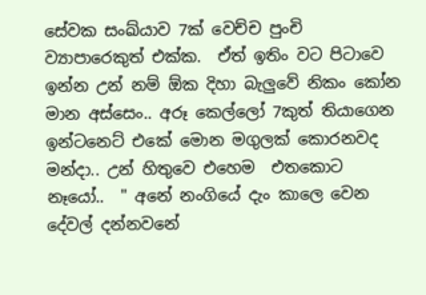සේවක සංඛ්යාව 7ක් වෙච්ච පුංචි ව්‍යාපාරෙකුත් එක්ක.  ඒත් ඉතිං වට පිටාවෙ ඉන්න උන් නම් ඕක දිහා බැලුවේ නිකං කෝන මාන අස්සෙං.. අරූ කෙල්ලෝ 7කුත් තියාගෙන ඉන්ටනෙට් එකේ මොන මගුලක් කොරනවද මන්දා.. උන් හිතුවෙ එහෙම  එතකොට නෑයෝ..  " අනේ නංගියේ දැං කාලෙ වෙන දේවල් දන්නවනේ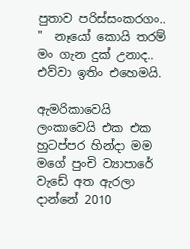පුතාව පරිස්සංකරගං.. "  නෑයෝ කොයි තරම් මං ගැන දුක් උනාද.. එව්වා ඉතිං එහෙමයි.

ඇමරිකාවෙයි ලංකාවෙයි එක එක හුටප්පර හින්දා මම මගේ පුංචි ව්‍යාපාරේ  වැඩේ අත ඇරලා දාන්නේ 2010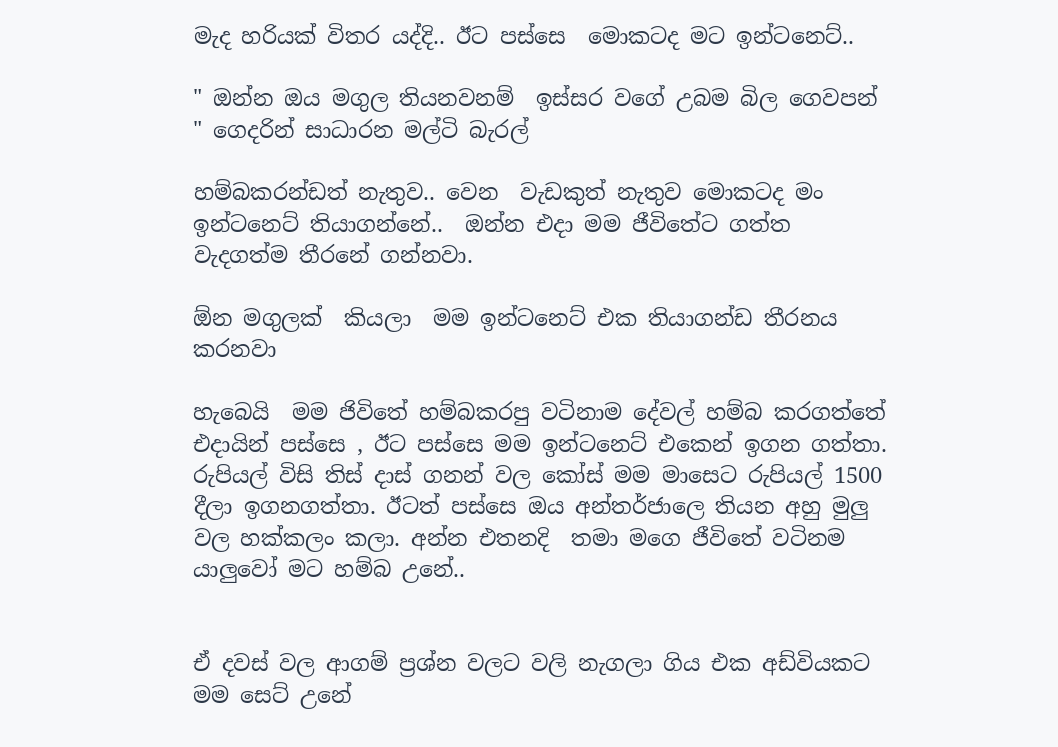මැද හරියක් විතර යද්දි.. ඊට පස්සෙ  මොකටද මට ඉන්ටනෙට්..

" ඔන්න ඔය මගුල තියනවනම්  ඉස්සර වගේ උබම බිල ගෙවපන් " ගෙදරින් සාධාරන මල්ටි බැරල්

හම්බකරන්ඩත් නැතුව.. වෙන  වැඩකුත් නැතුව මොකටද මං ඉන්ටනෙට් තියාගන්නේ..  ඔන්න එදා මම ජීවිතේට ගත්ත වැදගත්ම තීරනේ ගන්නවා.

ඕන මගුලක්  කියලා  මම ඉන්ටනෙට් එක තියාගන්ඩ තීරනය කරනවා

හැබෙයි  මම ජිවිතේ හම්බකරපු වටිනාම දේවල් හම්බ කරගත්තේ එදායින් පස්සෙ , ඊට පස්සෙ මම ඉන්ටනෙට් එකෙන් ඉගන ගත්තා. රුපියල් විසි තිස් දාස් ගනන් වල කෝස් මම මාසෙට රුපියල් 1500 දීලා ඉගනගත්තා. ඊටත් පස්සෙ ඔය අන්තර්ජාලෙ තියන අහු මුලු වල හක්කලං කලා. අන්න එතනදි  තමා මගෙ ජීවිතේ වටිනම යාලුවෝ මට හම්බ උනේ..


ඒ දවස් වල ආගම් ප්‍රශ්න වලට වලි නැගලා ගිය එක අඩ්වියකට මම සෙට් උනේ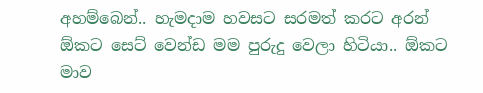අහම්බෙන්.. හැමදාම හවසට සරමත් කරට අරන් ඕකට සෙට් වෙන්ඩ මම පුරුදු වෙලා හිටියා.. ඕකට මාව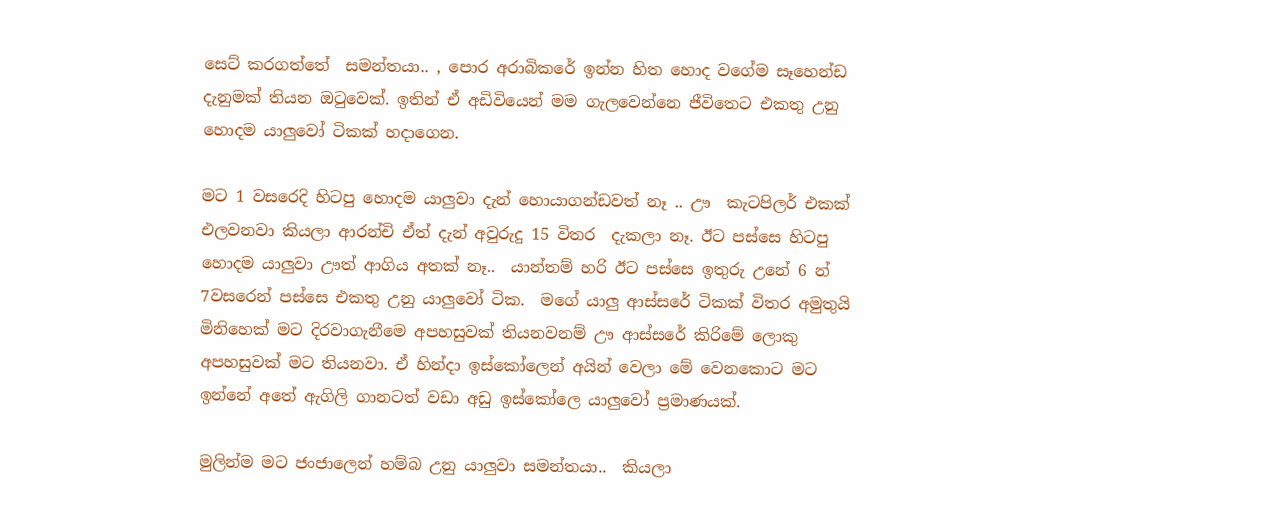සෙට් කරගත්තේ  සමන්තයා.. , පොර අරාබිකරේ ඉන්න හිත හොද වගේම සෑහෙන්ඩ දැනුමක් තියන ඔටුවෙක්. ඉතින් ඒ අඩිවියෙන් මම ගැලවෙන්නෙ ජීවිතෙට එකතු උනු  හොදම යාලුවෝ ටිකක් හදාගෙන.

මට 1 වසරෙදි හිටපු හොදම යාලුවා දැන් හොයාගන්ඩවත් නෑ .. ඌ  කැටපිලර් එකක් එලවනවා කියලා ආරන්චි ඒත් දැන් අවුරුදු 15 විතර  දැකලා නෑ. ඊට පස්සෙ හිටපු හොදම යාලුවා ඌත් ආගිය අතක් නෑ..  යාන්තම් හරි ඊට පස්සෙ ඉතුරු උනේ 6 න් 7වසරෙන් පස්සෙ එකතු උනු යාලුවෝ ටික.  මගේ යාලු ආස්සරේ ටිකක් විතර අමුතුයි මිනිහෙක් මට දිරවාගැනීමෙ අපහසුවක් තියනවනම් ඌ ආස්සරේ කිරිමේ ලොකු අපහසුවක් මට තියනවා. ඒ හින්දා ඉස්කෝලෙන් අයින් වෙලා මේ වෙනකොට මට ඉන්නේ අතේ ඇගිලි ගානටත් වඩා අඩු ඉස්කෝලෙ යාලුවෝ ප්‍රමාණයක්.

මුලින්ම මට ජංජාලෙන් හම්බ උනු යාලුවා සමන්තයා..  කියලා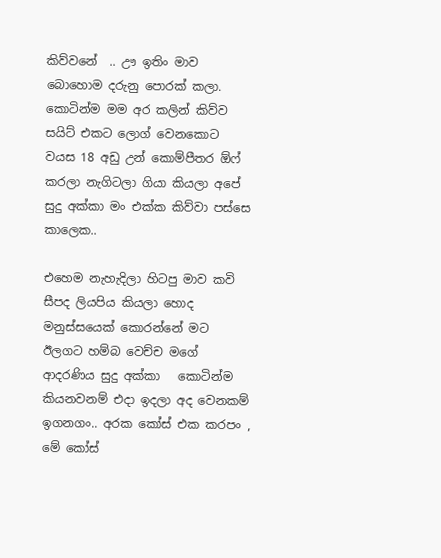කිව්වනේ  .. ඌ ඉතිං මාව බොහොම දරුනු පොරක් කලා. කොටින්ම මම අර කලින් කිව්ව සයිට් එකට ලොග් වෙනකොට වයස 18 අඩු උන් කොම්පීතර ඕෆ් කරලා නැගිටලා ගියා කියලා අපේ සුදු අක්කා මං එක්ක කිව්වා පස්සෙ කාලෙක..

එහෙම නැහැදිලා හිටපු මාව කවි සීපද ලියපිය කියලා හොද මනුස්සයෙක් කොරන්නේ මට ඊලගට හම්බ වෙච්ච මගේ ආදරණිය සුදු අක්කා   කොටින්ම කියනවනම් එදා ඉදලා අද වෙනකම්  ඉගනගං.. අරක කෝස් එක කරපං , මේ කෝස්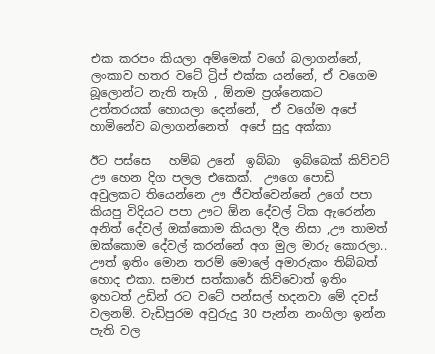එක කරපං කියලා අම්මෙක් වගේ බලාගන්නේ, ලංකාව හතර වටේ ට්‍රිප් එක්ක යන්නේ, ඒ වගෙම බූලොන්ට නැති තෑගි , ඕනම ප්‍රශ්නෙකට උත්තරයක් හොයලා දෙන්නේ,  ඒ වගේම අපේ හාමිනේව බලාගන්නෙත්  අපේ සුදු අක්කා

ඊට පස්සෙ   හම්බ උනේ  ඉබ්බා  ඉබ්බෙක් කිව්වට් ඌ හෙන දිග පලල එකෙක්.  ඌගෙ පොඩි අවුලකට තියෙන්නෙ ඌ ජීවත්වෙන්නේ උගේ පපා කියපු විදියට පපා ඌට ඕන දේවල් ටික ඇරෙන්න අනිත් දේවල් ඔක්කොම කියලා දීල නිසා ,ඌ තාමත් ඔක්කොම දේවල් කරන්නේ අග මුල මාරු කොරලා.. ඌත් ඉතිං මොන තරම් මොලේ අමාරුකං තිබ්බත් හොද එකා. සමාජ සත්කාරේ කිව්වොත් ඉතිං ඉහටත් උඩින් රට වටේ පන්සල් හදනවා මේ දවස් වලනම්. වැඩිපුරම අවුරුදු 30 පැන්න නංගිලා ඉන්න පැති වල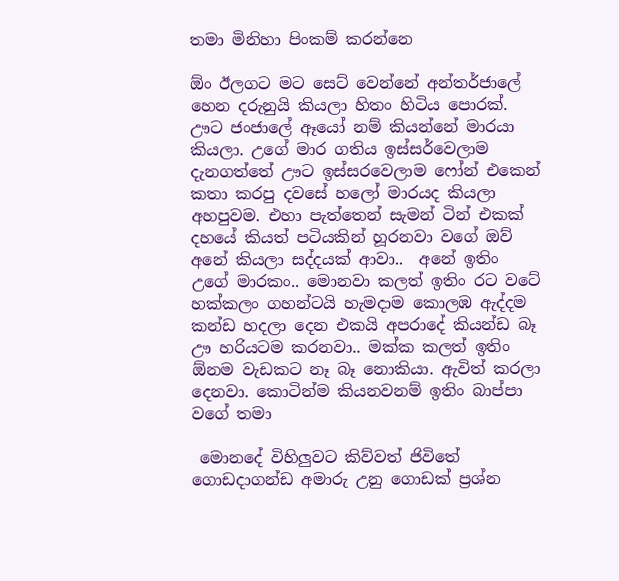තමා මිනිහා පිංකම් කරන්නෙ

ඕං ඊලගට මට සෙට් වෙන්නේ අන්තර්ජාලේ  හෙන දරුනුයි කියලා හිතං හිටිය පොරක්. ඌට ජංජාලේ ඈයෝ නම් කියන්නේ මාරයා කියලා. උගේ මාර ගතිය ඉස්සර්වෙලාම දැනගත්තේ ඌට ඉස්සරවෙලාම ෆෝන් එකෙන් කතා කරපු දවසේ හලෝ මාරයද කියලා අහපුවම. එහා පැත්තෙන් සැමන් ටින් එකක්  දහයේ කියත් පටියකින් හූරනවා වගේ ඔව් අනේ කියලා සද්දයක් ආවා..  අනේ ඉතිං උගේ මාරකං.. මොනවා කලත් ඉතිං රට වටේ හක්කලං ගහන්ටයි හැමදාම කොලඹ ඇද්දම කන්ඩ හදලා දෙන එකයි අපරාදේ කියන්ඩ බෑ ඌ හරියටම කරනවා.. මක්ක කලත් ඉතිං ඕනම වැඩකට නෑ බෑ නොකියා. ඇවිත් කරලා දෙනවා. කොටින්ම කියනවනම් ඉතිං බාප්පා වගේ තමා

 මොනදේ විහිලුවට කිව්වත් ජිවිතේ ගොඩදාගන්ඩ අමාරු උනු ගොඩක් ප්‍රශ්න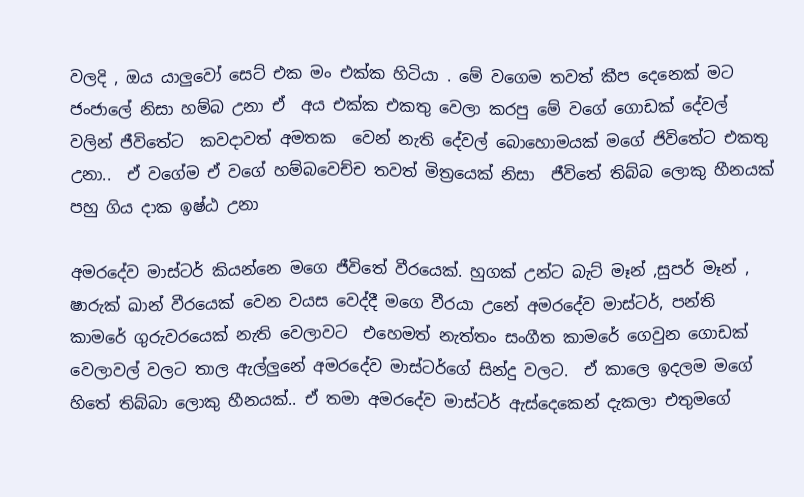වලදි , ඔය යාලුවෝ සෙට් එක මං එක්ක හිටියා . මේ වගෙම තවත් කීප දෙනෙක් මට ජංජාලේ නිසා හම්බ උනා ඒ  අය එක්ක එකතු වෙලා කරපු මේ වගේ ගොඩක් දේවල් වලින් ජීවිතේට  කවදාවත් අමතක  වෙන් නැති දේවල් බොහොමයක් මගේ ජිවිතේට එකතු උනා..  ඒ වගේම ඒ වගේ හම්බවෙච්ච තවත් මිත්‍රයෙක් නිසා  ජීවිතේ තිබ්බ ලොකු හීනයක් පහු ගිය දාක ඉෂ්ඨ උනා

අමරදේව මාස්ටර් කියන්නෙ මගෙ ජීවිතේ වීරයෙක්. හුගක් උන්ට බැට් මෑන් ,සුපර් මෑන් , ෂාරුක් ඛාන් වීරයෙක් වෙන වයස වෙද්දී මගෙ වීරයා උනේ අමරදේව මාස්ටර්, පන්ති කාමරේ ගුරුවරයෙක් නැති වෙලාවට  එහෙමත් නැත්තං සංගීත කාමරේ ගෙවුන ගොඩක් වෙලාවල් වලට තාල ඇල්ලුනේ අමරදේව මාස්ටර්ගේ සින්දු වලට.  ඒ කාලෙ ඉදලම මගේ හිතේ තිබ්බා ලොකු හීනයක්.. ඒ තමා අමරදේව මාස්ටර් ඇස්දෙකෙන් දැකලා එතුමගේ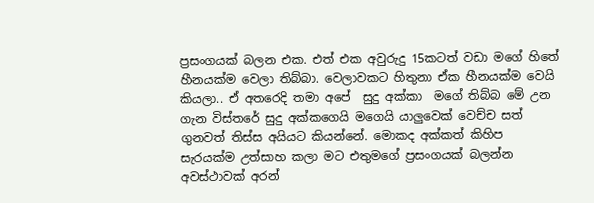ප්‍රසංගයක් බලන එක. එත් එක අවුරුදු 15කටත් වඩා මගේ හිතේ හීනයක්ම වෙලා තිබ්බා. වෙලාවකට හිතුනා ඒක හීනයක්ම වෙයි කියලා.. ඒ අතරෙදි තමා අපේ  සුදු අක්කා  මගේ තිබ්බ මේ උන ගැන විස්තරේ සුදු අක්කගෙයි මගෙයි යාලුවෙක් වෙච්ච සත් ගුනවත් තිස්ස අයියට කියන්නේ. මොකද අක්කත් කිහිප සැරයක්ම උත්සාහ කලා මට එතුමගේ ප්‍රසංගයක් බලන්න අවස්ථාවක් අරන්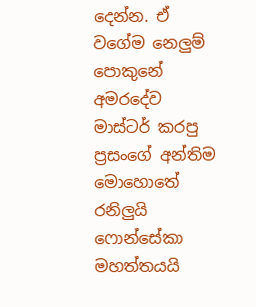දෙන්න. ඒ වගේම නෙලුම් පොකුනේ අමරදේව මාස්ටර් කරපු ප්‍රසංගේ අන්තිම මොහොතේ රනිලුයි ෆොන්සේකා මහත්තයයි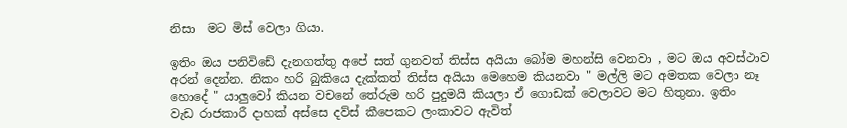නිසා  මට මිස් වෙලා ගියා.

ඉතිං ඔය පනිවිඩේ දැනගත්තු අපේ සත් ගුනවත් තිස්ස අයියා බෝම මහන්සි වෙනවා , මට ඔය අවස්ථාව අරන් දෙන්න. නිකං හරි බුකියෙ දැක්කත් තිස්ස අයියා මෙහෙම කියනවා " මල්ලි මට අමතක වෙලා නෑ හොදේ " යාලුවෝ කියන වචනේ තේරුම හරි පුදුමයි කියලා ඒ ගොඩක් වෙලාවට මට හිතුනා. ඉතිං  වැඩ රාජකාරී දාහක් අස්සෙ දව්ස් කීපෙකට ලංකාවට ඇවිත්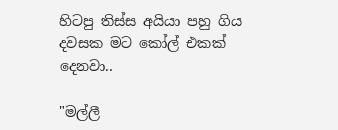හිටපු තිස්ස අයියා පහු ගිය දවසක මට කෝල් එකක් දෙනවා..

"මල්ලී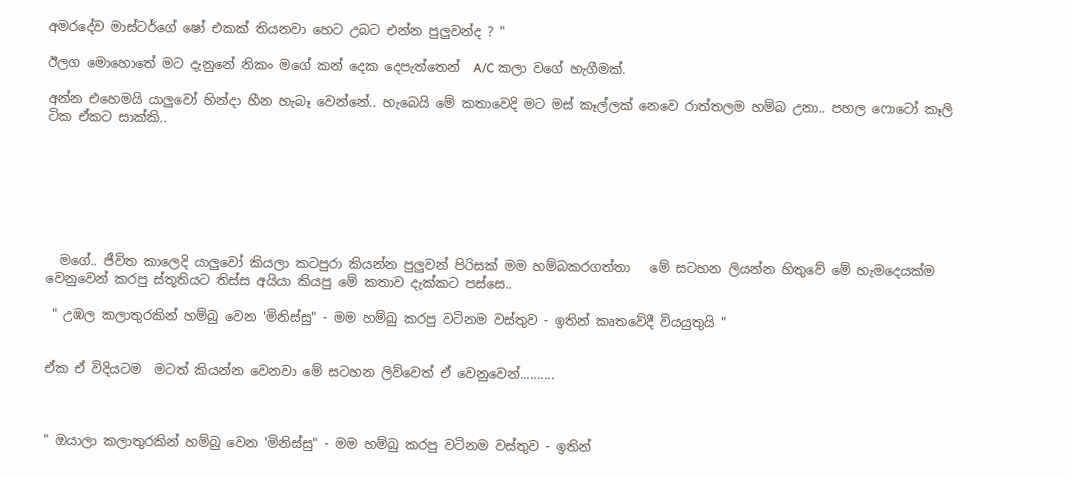අමරදේව මාස්ටර්ගේ ෂෝ එකක් තියනවා හෙට උබට එන්න පුලුවන්ද ? "

ඊලග මොහොතේ මට දැනුනේ නිකං මගේ කන් දෙක දෙපැත්තෙන්  A/C කලා වගේ හැගීමක්.

අන්න එහෙමයි යාලුවෝ හින්දා හීන හැබෑ වෙන්නේ.. හැබෙයි මේ කතාවෙදි මට මස් කෑල්ලක් නෙවෙ රාත්තලම හම්බ උනා.. පහල ෆොටෝ කෑලි ටික ඒකට සාක්කි..







  මගේ.. ජීවිත කාලෙදි යාලුවෝ කියලා කටපුරා කියන්න පුලුවන් පිරිසක් මම හම්බකරගත්තා   මේ සටහන ලියන්න හිතුවේ මේ හැමදෙයක්ම වෙනුවෙන් කරපු ස්තූතියට තිස්ස අයියා කියපු මේ කතාව දැක්කට පස්සෙ..

 " උඹල කලාතුරකින් හම්බු වෙන 'මිනිස්සු" - මම හම්බු කරපු වටිනම වස්තුව - ඉතින් කෘතවේදී වියයුතුයි "


ඒක ඒ විදියටම  මටත් කියන්න වෙනවා මේ සටහන ලිව්වෙත් ඒ වෙනුවෙන්..........



" ඔයාලා කලාතුරකින් හම්බු වෙන 'මිනිස්සු" - මම හම්බු කරපු වටිනම වස්තුව - ඉතින්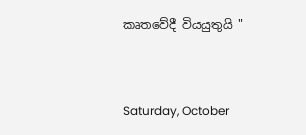කෘතවේදී වියයුතුයි "



Saturday, October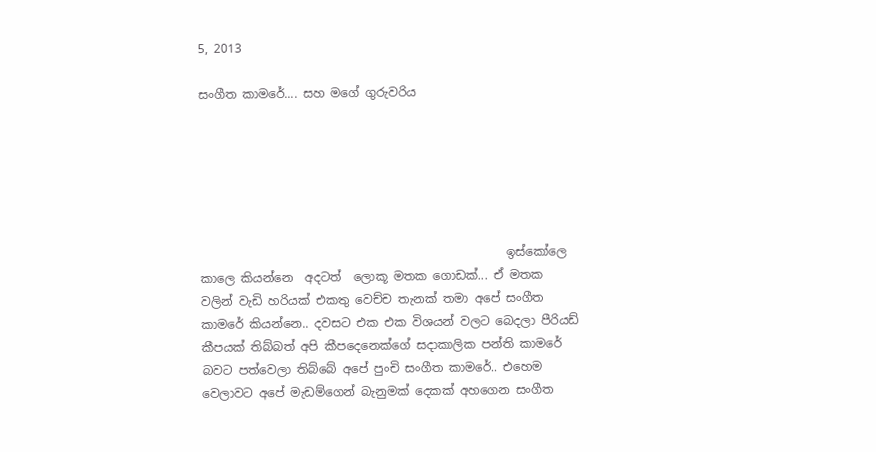5, 2013

සංගීත කාමරේ.... සහ මගේ ගුරුවරිය






                                                   ඉස්කෝලෙ කාලෙ කියන්නෙ  අදටත්  ලොකූ මතක ගොඩක්... ඒ මතක වලින් වැඩි හරියක් එකතු වෙච්ච තැනක් තමා අපේ සංගීත කාමරේ කියන්නෙ.. දවසට එක එක විශයන් වලට බෙදලා පීරියඩ් කීපයක් තිබ්බත් අපි කීපදෙනෙක්ගේ සදාකාලික පන්ති කාමරේ බවට පත්වෙලා තිබ්බේ අපේ පුංචි සංගීත කාමරේ.. එහෙම වෙලාවට අපේ මැඩම්ගෙන් බැනුමක් දෙකක් අහගෙන සංගීත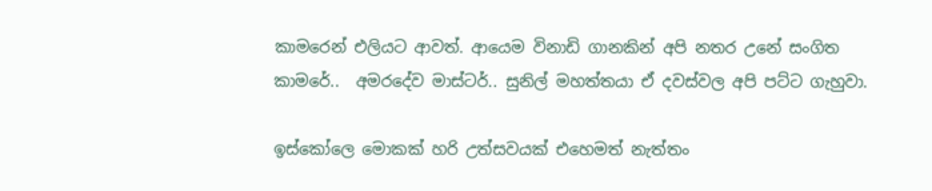කාමරෙන් එලියට ආවත්. ආයෙම විනාඩි ගානකින් අපි නතර උනේ සංගිත කාමරේ..  අමරදේව මාස්ටර්.. සුනිල් මහත්තයා ඒ දවස්වල අපි පට්ට ගැහුවා.

ඉස්කෝලෙ මොකක් හරි උත්සවයක් එහෙමත් නැත්තං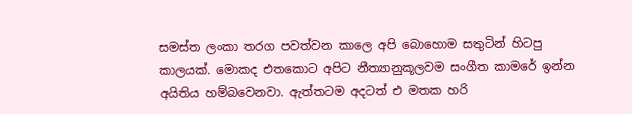සමස්ත ලංකා තරග පවත්වන කාලෙ අපි බොහොම සතුටින් හිටපු කාලයක්. මොකද එතකොට අපිට නීත්‍යානුකූලවම සංගීත කාමරේ ඉන්න අයිතිය හම්බවෙනවා. ඇත්තටම අදටත් එ මතක හරි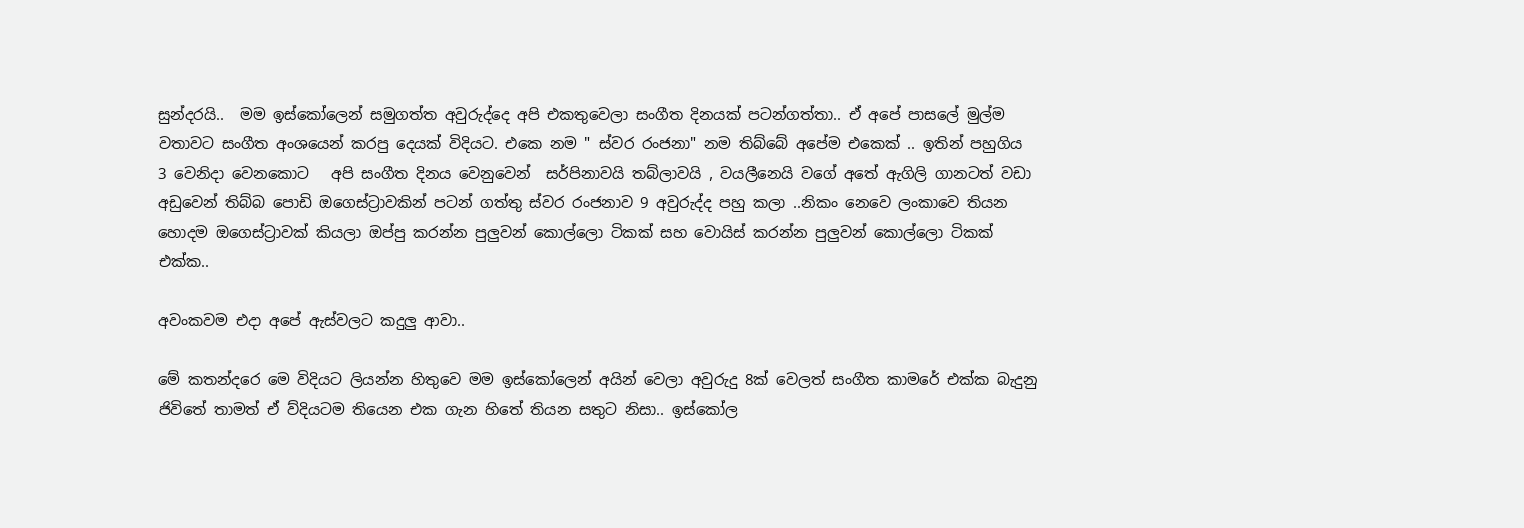සුන්දරයි..  මම ඉස්කෝලෙන් සමුගත්ත අවුරුද්දෙ අපි එකතුවෙලා සංගීත දිනයක් පටන්ගත්තා.. ඒ අපේ පාසලේ මුල්ම වතාවට සංගීත අංශයෙන් කරපු දෙයක් විදියට. එකෙ නම " ස්වර රංජනා" නම තිබ්බේ අපේම එකෙක් .. ඉතින් පහුගිය 3 වෙනිදා වෙනකොට   අපි සංගීත දිනය වෙනුවෙන්  සර්පිනාවයි තබ්ලාවයි , වයලීනෙයි වගේ අතේ ඇගිලි ගානටත් වඩා අඩුවෙන් තිබ්බ පොඩි ඔගෙස්ට්‍රාවකින් පටන් ගත්තු ස්වර රංජනාව 9 අවුරුද්ද පහු කලා ..නිකං නෙවෙ ලංකාවෙ තියන හොදම ඔගෙස්ට්‍රාවක් කියලා ඔප්පු කරන්න පුලුවන් කොල්ලො ටිකක් සහ වොයිස් කරන්න පුලුවන් කොල්ලො ටිකක් එක්ක..

අවංකවම එදා අපේ ඇස්වලට කදුලු ආවා..

මේ කතන්දරෙ මෙ විදියට ලියන්න හිතුවෙ මම ඉස්කෝලෙන් අයින් වෙලා අවුරුදු 8ක් වෙලත් සංගීත කාමරේ එක්ක බැදුනු ජිවිතේ තාමත් ඒ ව්දියටම තියෙන එක ගැන හිතේ තියන සතුට නිසා.. ඉස්කෝල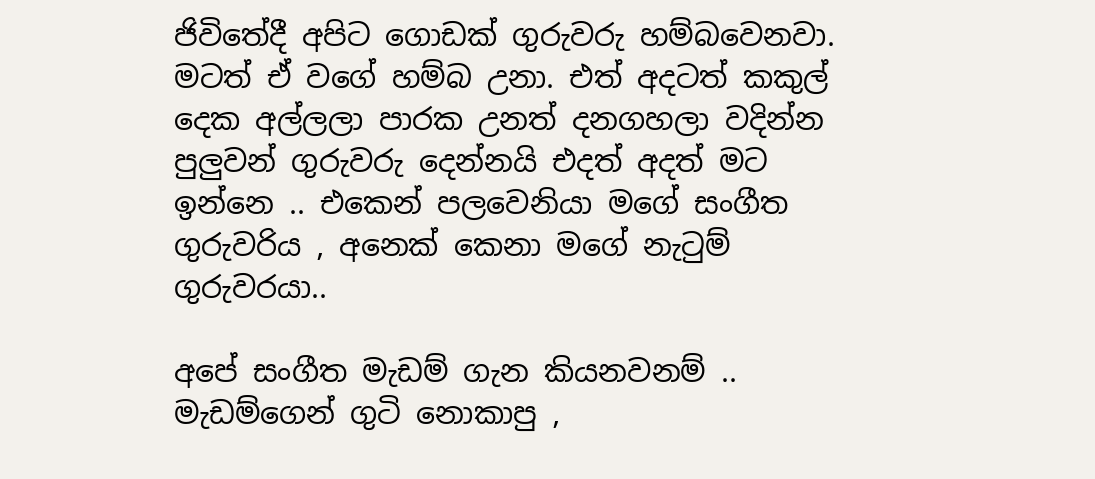ජිවිතේදී අපිට ගොඩක් ගුරුවරු හම්බවෙනවා. මටත් ඒ වගේ හම්බ උනා. එත් අදටත් කකුල් දෙක අල්ලලා පාරක උනත් දනගහලා වදින්න පුලුවන් ගුරුවරු දෙන්නයි එදත් අදත් මට ඉන්නෙ .. එකෙන් පලවෙනියා මගේ සංගීත ගුරුවරිය , අනෙක් කෙනා මගේ නැටුම් ගුරුවරයා..

අපේ සංගීත මැඩම් ගැන කියනවනම් .. මැඩම්ගෙන් ගුටි නොකාපු ,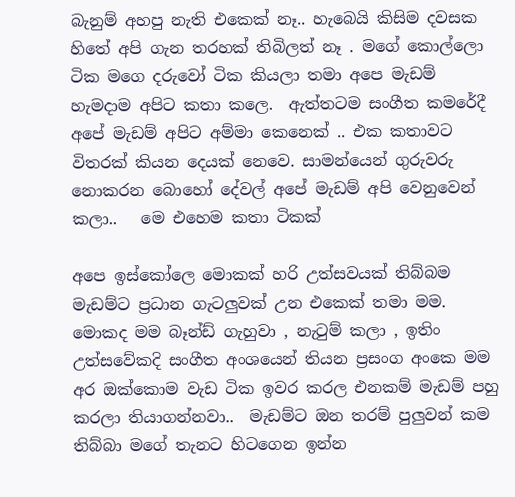බැනුම් අහපු නැති එකෙක් නෑ.. හැබෙයි කිසිම දවසක හිතේ අපි ගැන තරහක් තිබිලත් නෑ . මගේ කොල්ලො ටික මගෙ දරුවෝ ටික කියලා තමා අපෙ මැඩම් හැමදාම අපිට කතා කලෙ.  ඇත්තටම සංගීත කමරේදී අපේ මැඩම් අපිට අම්මා කෙනෙක් .. එක කතාවට විතරක් කියන දෙයක් නෙවෙ. සාමන්යෙන් ගුරුවරු නොකරන බොහෝ දේවල් අපේ මැඩම් අපි වෙනුවෙන් කලා..   මෙ එහෙම කතා ටිකක්

අපෙ ඉස්කෝලෙ මොකක් හරි උත්සවයක් තිබ්බම මැඩම්ට ප්‍රධාන ගැටලුවක් උන එකෙක් තමා මම. මොකද මම බෑන්ඩ් ගැහුවා , නැටුම් කලා , ඉතිං උත්සවේකදි සංගීත අංශයෙන් තියන ප්‍රසංග අංකෙ මම අර ඔක්කොම වැඩ ටික ඉවර කරල එනකම් මැඩම් පහු කරලා තියාගන්නවා..  මැඩම්ට ඔන තරම් පුලුවන් කම තිබ්බා මගේ තැනට හිටගෙන ඉන්න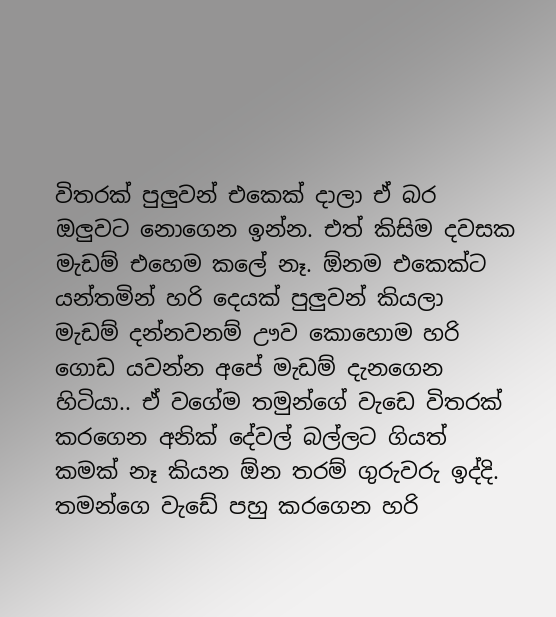විතරක් පුලුවන් එකෙක් දාලා ඒ බර ඔලුවට නොගෙන ඉන්න. එත් කිසිම දවසක මැඩම් එහෙම කලේ නෑ. ඕනම එකෙක්ට යන්තමින් හරි දෙයක් පුලුවන් කියලා මැඩම් දන්නවනම් ඌව කොහොම හරි ගොඩ යවන්න අපේ මැඩම් දැනගෙන හිටියා.. ඒ වගේම තමුන්ගේ වැඩෙ විතරක් කරගෙන අනික් දේවල් බල්ලට ගියත් කමක් නෑ කියන ඕන තරම් ගුරුවරු ඉද්දි. තමන්ගෙ වැඩේ පහු කරගෙන හරි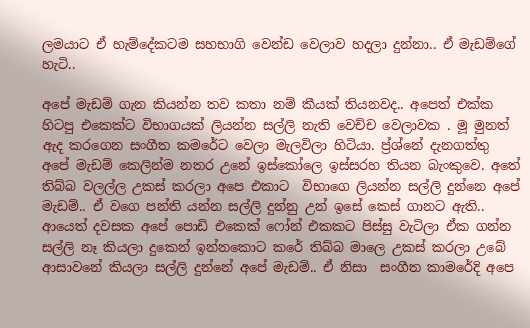ලමයාට ඒ හැම්දේකටම සහභාගි වෙන්ඩ වෙලාව හදලා දුන්නා.. ඒ මැඩම්ගේ හැටි..

අපේ මැඩම් ගැන කියන්න තව කතා නම් කීයක් තියනවද.. අපෙත් එක්ක හිටපු එකෙක්ට විභාගයක් ලියන්න සල්ලි නැති වෙච්ච වෙලාවක . මූ මුනත් ඇද කරගෙන සංගීත කමරේට වෙලා මැලවිලා හිටියා. ප්‍ර්ශ්නේ දැනගත්තු අපේ මැඩම් කෙලින්ම නතර උනේ ඉස්කෝලෙ ඉස්සරහ තියන බැංකුවෙ. අතේ තිබ්බ වලල්ල උකස් කරලා අපෙ එකාට  විභාගෙ ලියන්න සල්ලි දුන්නෙ අපේ මැඩම්.. ඒ වගෙ පන්ති යන්න සල්ලි දුන්නු උන් ඉසේ කෙස් ගානට ඇති..  ආයෙත් දවසක අපේ පොඩි එකෙක් ෆෝන් එකකට පිස්සු වැටිලා ඒක ගන්න සල්ලි නෑ කියලා දුකෙන් ඉන්නකොට කරේ තිබ්බ මාලෙ උකස් කරලා උබේ ආසාවනේ කියලා සල්ලි දුන්නේ අපේ මැඩම්.. ඒ නිසා  සංගීත කාමරේදි අපෙ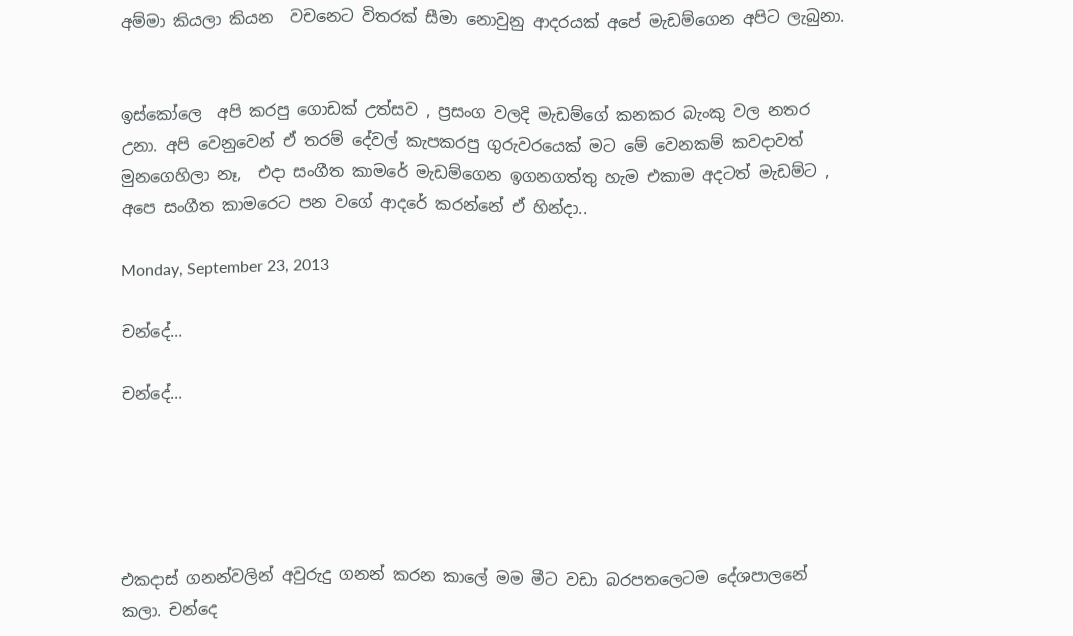අම්මා කියලා කියන  වචනෙට විතරක් සීමා නොවුනු ආදරයක් අපේ මැඩම්ගෙන අපිට ලැබුනා.


ඉස්කෝලෙ  අපි කරපු ගොඩක් උත්සව , ප්‍රසංග වලදි මැඩම්ගේ කනකර බැංකු වල නතර උනා. අපි වෙනුවෙන් ඒ තරම් දේවල් කැපකරපු ගුරුවරයෙක් මට මේ වෙනකම් කවදාවත් මුනගෙහිලා නෑ,  එදා සංගීත කාමරේ මැඩම්ගෙන ඉගනගත්තු හැම එකාම අදටත් මැඩම්ට , අපෙ සංගීත කාමරෙට පන වගේ ආදරේ කරන්නේ ඒ හින්දා..

Monday, September 23, 2013

චන්දේ...

චන්දේ...





එකදාස් ගනන්වලින් අවුරුදු ගනන් කරන කාලේ මම මීට වඩා බරපතලෙටම දේශපාලනේ කලා. චන්දෙ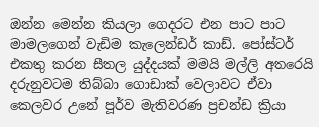ඔන්න මෙන්න කියලා ගෙදරට එන පාට පාට මාමලගෙන් වැඩිම කැලෙන්ඩර් කාඩ්. පෝස්ටර් එකතු කරන සීතල යුද්දයක් මමයි මල්ලි අතරෙයි දරුනුවටම තිබ්බා ගොඩාක් වෙලාවට ඒවා කෙලවර උනේ පූර්ව මැතිවරණ ප්‍රචන්ඩ ක්‍රියා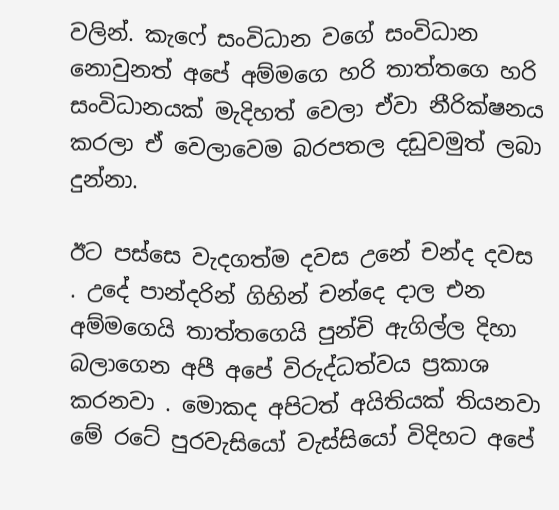වලින්. කැෆේ සංවිධාන වගේ සංවිධාන නොවුනත් අපේ අම්මගෙ හරි තාත්තගෙ හරි සංවිධානයක් මැදිහත් වෙලා ඒවා නීරික්ෂනය කරලා ඒ වෙලාවෙම බරපතල දඩුවමුත් ලබා දුන්නා.

ඊට පස්සෙ වැදගත්ම දවස උනේ චන්ද දවස . උදේ පාන්දරින් ගිහින් චන්දෙ දාල එන අම්මගෙයි තාත්තගෙයි පුන්චි ඇගිල්ල දිහා බලාගෙන අපී අපේ විරුද්ධත්වය ප්‍රකාශ කරනවා . මොකද අපිටත් අයිතියක් තියනවා මේ රටේ පුරවැසියෝ වැස්සියෝ විදිහට අපේ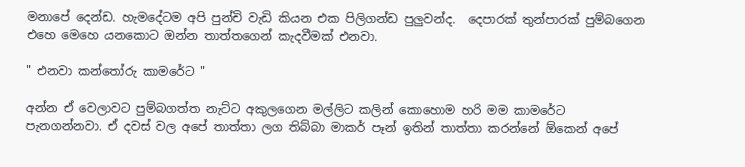මනාපේ දෙන්ඩ. හැමදේටම අපි පුන්චි වැඩි කියන එක පිලිගන්ඩ පුලුවන්ද.  දෙපාරක් තුන්පාරක් පුම්බගෙන  එහෙ මෙහෙ යනකොට ඔන්න තාත්තගෙන් කැදවීමක් එනවා.

" එනවා කන්තෝරු කාමරේට "

අන්න ඒ වෙලාවට පුම්බගත්ත නැට්ට අකුලගෙන මල්ලිට කලින් කොහොම හරි මම කාමරේට පැනගන්නවා. ඒ දවස් වල අපේ තාත්තා ලග තිබ්බා මාකර් පෑන් ඉතින් තාත්තා කරන්නේ ඕකෙන් අපේ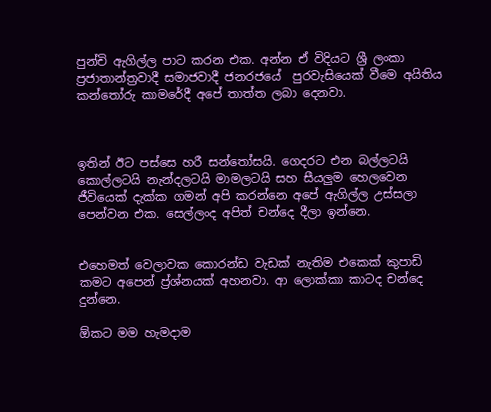පුන්චි ඇගිල්ල පාට කරන එක. අන්න ඒ විදියට ශ්‍රී ලංකා ප්‍රජාතාන්ත්‍රවාදී සමාජවාදී ජනරජයේ  පුරවැසියෙක් වීමෙ අයිතිය කන්තෝරු කාමරේදී අපේ තාත්ත ලබා දෙනවා.



ඉතින් ඊට පස්සෙ හරී සන්තෝසයි. ගෙදරට එන බල්ලටයි කොල්ලටයි නැන්දලටයි මාමලටයි සහ සීයලුම හෙලවෙන ජීවියෙක් දැක්ක ගමන් අපි කරන්නෙ අපේ ඇගිල්ල උස්සලා පෙන්වන එක. සෙල්ලංද අපිත් චන්දෙ දීලා ඉන්නෙ.


එහෙමත් වෙලාවක කොරන්ඩ වැඩක් නැතිම එකෙක් කුපාඩි කමට අපෙන් ප්‍ර්ශ්නයක් අහනවා. ආ ලොක්කා කාටද චන්දෙ දුන්නෙ.

ඕකට මම හැමදාම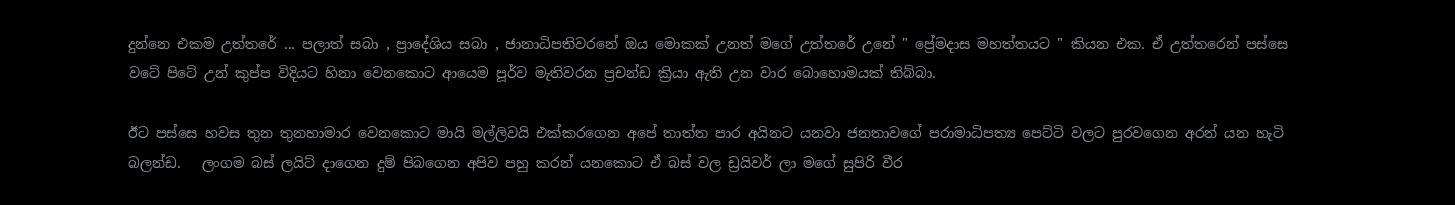දුන්නෙ එකම උත්තරේ ... පලාත් සබා , ප්‍රාදේශිය සබා , ජානාධිපතිවරනේ ඔය මොකක් උනත් මගේ උත්තරේ උනේ " ප්‍රේමදාස මහත්තයට " කියන එක. ඒ උත්තරෙන් පස්සෙ වටේ පිටේ උන් කුප්ප විදියට හිනා වෙනකොට ආයෙම පූර්ව මැතිවරන ප්‍රචන්ඩ ක්‍රියා ඇති උන වාර බොහොමයක් තිබ්බා.

ඊට පස්සෙ හවස තුන තුනහාමාර වෙනකොට මායි මල්ලිවයි එක්කරගෙන අපේ තාත්ත පාර අයිනට යනවා ජනතාවගේ පරාමාධිපත්‍ය පෙට්ටි වලට පුරවගෙන අරන් යන හැටි බලන්ඩ.   ලංගම බස් ලයිට් දාගෙන දුම් පිබගෙන අපිව පහු කරන් යනකොට ඒ බස් වල ඩ්‍රයිවර් ලා මගේ සුපිරි වීර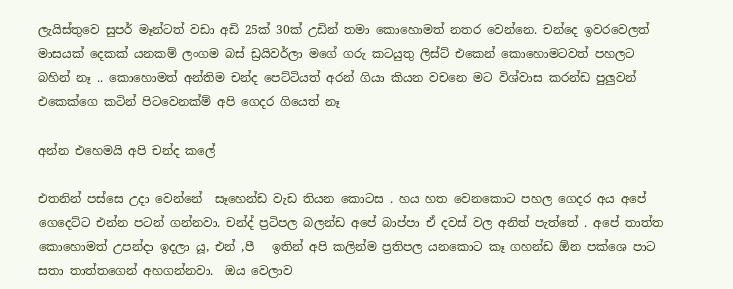ලැයිස්තුවෙ සුපර් මෑන්ටත් වඩා අඩි 25ක් 30ක් උඩින් තමා කොහොමත් නතර වෙන්නෙ. චන්දෙ ඉවරවෙලත් මාසයක් දෙකක් යනකම් ලංගම බස් ඩ්‍රයිවර්ලා මගේ ගරු කටයුතු ලිස්ට් එකෙන් කොහොමටවත් පහලට බහින් නෑ .. කොහොමත් අන්තිම චන්ද පෙට්ටියත් අරන් ගියා කියන වචනෙ මට විශ්වාස කරන්ඩ පුලුවන් එකෙක්ගෙ කටින් පිටවෙනක්ම් අපි ගෙදර ගියෙත් නෑ

අන්න එහෙමයි අපි චන්ද කලේ

එතනින් පස්සෙ උදා වෙන්නේ  සෑහෙන්ඩ වැඩ තියන කොටස . හය හත වෙනකොට පහල ගෙදර අය අපේ ගෙදෙට්ට එන්න පටන් ගන්නවා. චන්ද් ප්‍රටිපල බලන්ඩ අපේ බාප්පා ඒ දවස් වල අනිත් පැත්තේ . අපේ තාත්ත කොහොමත් උපන්දා ඉදලා යූ, එන් ,පී   ඉතින් අපි කලින්ම ප්‍රතිපල යනකොට කෑ ගහන්ඩ ඕන පක්ශෙ පාට සතා තාත්තගෙන් අහගන්නවා.  ඔය වෙලාව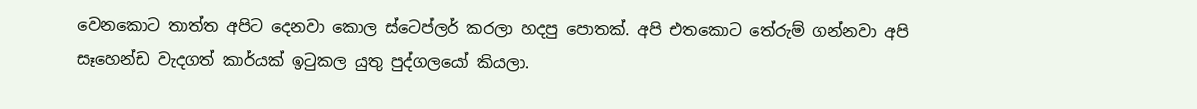වෙනකොට තාත්ත අපිට දෙනවා කොල ස්ටෙප්ලර් කරලා හදපු පොතක්. අපි එතකොට තේරුම් ගන්නවා අපි සෑහෙන්ඩ වැදගත් කාර්යක් ඉටුකල යුතු පුද්ගලයෝ කියලා.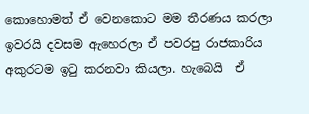කොහොමත් ඒ වෙනකොට මම තීරණය කරලා ඉවරයි දවසම ඇහෙරලා ඒ පවරපු රාජකාරිය අකුරටම ඉටු කරනවා කියලා. හැබෙයි  ඒ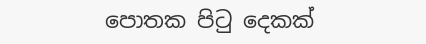පොතක පිටු දෙකක්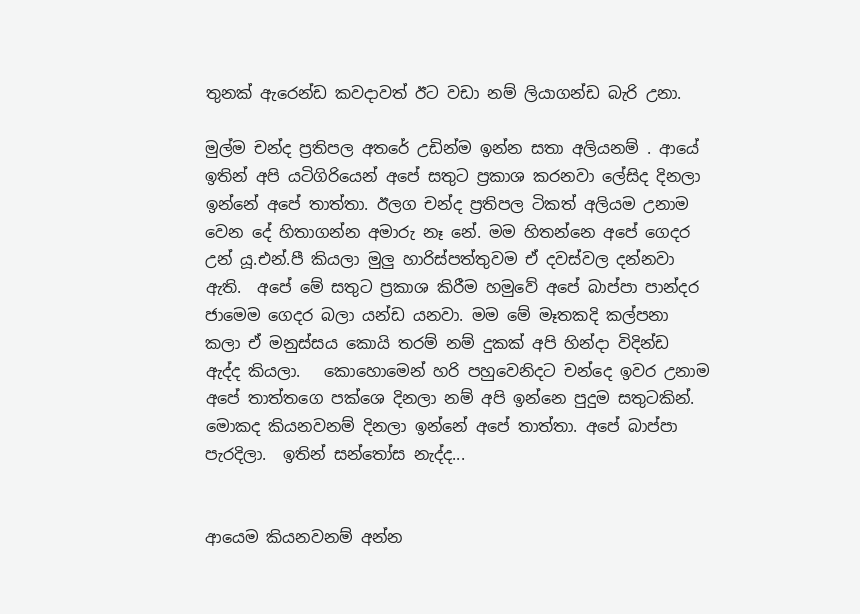තුනක් ඇරෙන්ඩ කවදාවත් ඊට වඩා නම් ලියාගන්ඩ බැරි උනා.

මුල්ම චන්ද ප්‍රතිපල අතරේ උඩින්ම ඉන්න සතා අලියනම් . ආයේ ඉතින් අපි යටිගිරියෙන් අපේ සතුට ප්‍රකාශ කරනවා ලේසිද දිනලා ඉන්නේ අපේ තාත්තා. ඊලග චන්ද ප්‍රතිපල ටිකත් අලියම උනාම වෙන දේ හිතාගන්න අමාරු නෑ නේ. මම හිතන්නෙ අපේ ගෙදර උන් යූ.එන්.පී කියලා මුලු හාරිස්පත්තුවම ඒ දවස්වල දන්නවා ඇති.  අපේ මේ සතුට ප්‍රකාශ කිරීම හමුවේ අපේ බාප්පා පාන්දර ජාමෙම ගෙදර බලා යන්ඩ යනවා. මම මේ මෑතකදි කල්පනා කලා ඒ මනුස්සය කොයි තරම් නම් දුකක් අපි හින්දා විදින්ඩ ඇද්ද කියලා.   කොහොමෙන් හරි පහුවෙනිදට චන්දෙ ඉවර උනාම අපේ තාත්තගෙ පක්ශෙ දිනලා නම් අපි ඉන්නෙ පුදුම සතුටකින්. මොකද කියනවනම් දිනලා ඉන්නේ අපේ තාත්තා. අපේ බාප්පා පැරදිලා.  ඉතින් සන්තෝස නැද්ද...


ආයෙම කියනවනම් අන්න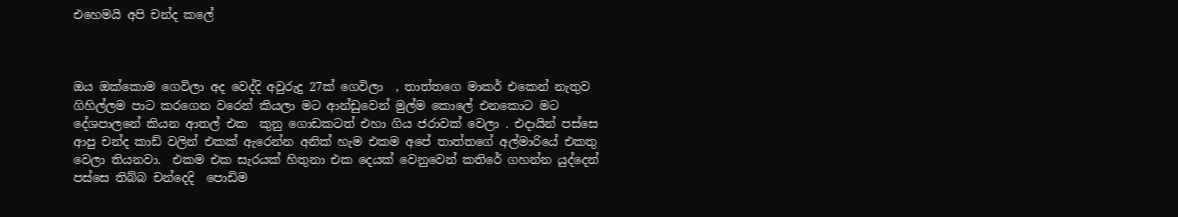එහෙමයි අපි චන්ද කලේ



ඔය ඔක්කොම ගෙවිලා අද වෙද්දි අවුරුදු 27ක් ගෙවිලා  , තාත්තගෙ මාකර් එකෙන් නැතුව ගිහිල්ලම පාට කරගෙන වරෙන් කියලා මට ආන්ඩුවෙන් මුල්ම කොලේ එනකොට මට  දේශපාලනේ කියන ආතල් එක  කුනු ගොඩකටත් එහා ගිය ජරාවක් වෙලා . එදායින් පස්සෙ  ආපු චන්ද කාඩ් වලින් එකක් ඇරෙන්න අනික් හැම එකම අපේ තාත්තගේ අල්මාරියේ එකතු වෙලා තියනවා.  එකම එක සැරයක් හිතුනා එක දෙයක් වෙනුවෙන් කතිරේ ගහන්න යුද්දෙන් පස්සෙ තිබ්බ චන්දෙදි  පොඩිම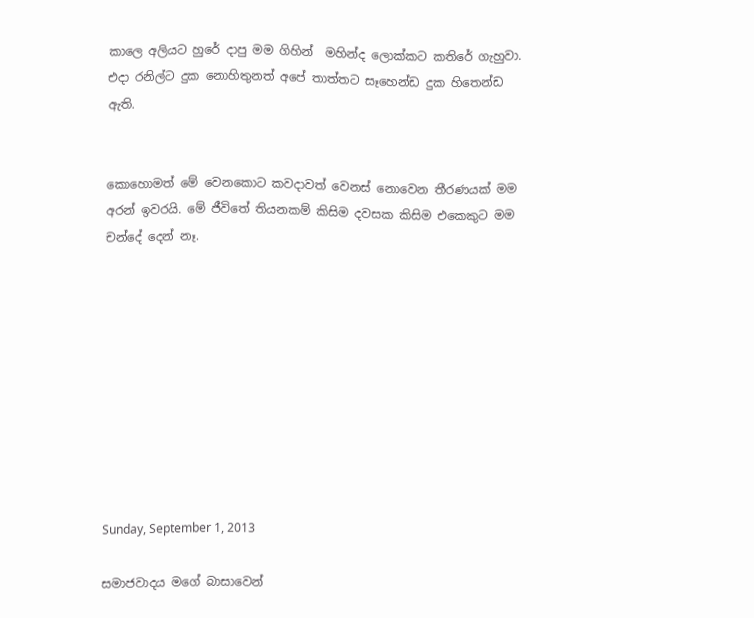කාලෙ අලියට හුරේ දාපු මම ගිහින්  මහින්ද ලොක්කට කතිරේ ගැහුවා.  එදා රනිල්ට දුක නොහිතුනත් අපේ තාත්තට සෑහෙන්ඩ දුක හිතෙන්ඩ ඇති.


කොහොමත් මේ වෙනකොට කවදාවත් වෙනස් නොවෙන තීරණයක් මම අරන් ඉවරයි. මේ ජීවිතේ තියනකම් කිසිම දවසක කිසිම එකෙකුට මම චන්දේ දෙන් නෑ.










Sunday, September 1, 2013

සමාජවාදය මගේ බාසාවෙන්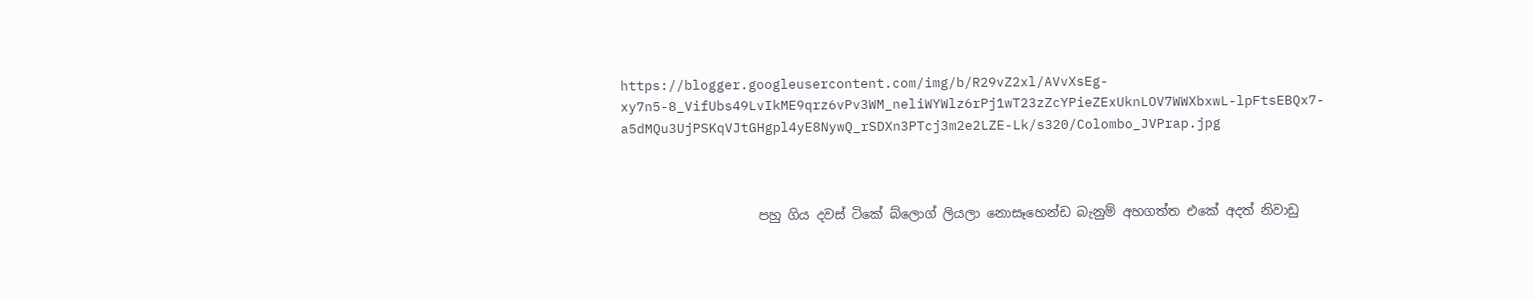https://blogger.googleusercontent.com/img/b/R29vZ2xl/AVvXsEg-xy7n5-8_VifUbs49LvIkME9qrz6vPv3WM_neliWYWlz6rPj1wT23zZcYPieZExUknLOV7WWXbxwL-lpFtsEBQx7-a5dMQu3UjPSKqVJtGHgpl4yE8NywQ_rSDXn3PTcj3m2e2LZE-Lk/s320/Colombo_JVPrap.jpg



                     පහු ගිය දවස් ටිකේ බ්ලොග් ලියලා නොසෑහෙන්ඩ බැනුම් අහගත්ත එකේ අදත් නිවාඩු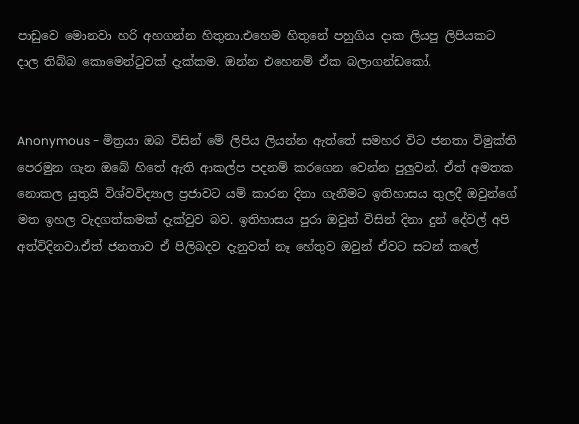පාඩුවෙ මොනවා හරි අහගන්න හිතුනා.එහෙම හිතුනේ පහුගිය දාක ලියපු ලිපියකට දාල තිබ්බ කොමෙන්ටුවක් දැක්කම. ඔන්න එහෙනම් ඒක බලාගන්ඩකෝ.


Anonymous - මිත්‍රයා ඔබ විසින් මේ ලිපිය ලියන්න ඇත්තේ සමහර විට ජනතා විමුක්ති පෙරමුන ගැන ඔබේ හිතේ ඇති ආකල්ප පදනම් කරගෙන වෙන්න පුලුවන්. ඒත් අමතක නොකල යුතුයි විශ්වවිද්‍යාල ප්‍රජාවට යම් කාරන දිනා ගැනීමට ඉතිහාසය තුලදී ඔවුන්ගේ මත ඉහල වැදගත්කමක් දැක්වුව බව. ඉතිහාසය පුරා ඔවුන් විසින් දිනා දුන් දේවල් අපි අත්විදිනවා.ඒත් ජනතාව ඒ පිලිබදව දැනුවත් නෑ හේතුව ඔවුන් ඒවට සටන් කලේ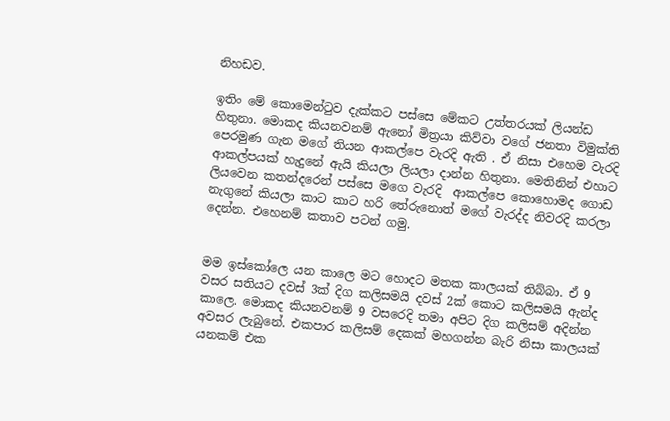නිහඩව.

ඉතිං මේ කොමෙන්ටුව දැක්කට පස්සෙ මේකට උත්තරයක් ලියන්ඩ හිතුනා. මොකද කියනවනම් ඇනෝ මිත්‍රයා කිව්වා වගේ ජනතා විමුක්ති පෙරමුණ ගැන මගේ තියන ආකල්පෙ වැරදි ඇති . ඒ නිසා එහෙම වැරදි ආකල්පයක් හැදුනේ ඇයි කියලා ලියලා දාන්න හිතුනා. මෙතිනින් එහාට ලියවෙන කතන්දරෙන් පස්සෙ මගෙ වැරදි  ආකල්පෙ කොහොමද ගොඩ නැගුනේ කියලා කාට කාට හරි තේරුනොත් මගේ වැරද්ද නිවරදි කරලා දෙන්න. එහෙනම් කතාව පටන් ගමු.


මම ඉස්කෝලෙ යන කාලෙ මට හොදට මතක කාලයක් තිබ්බා. ඒ 9 වසර සතියට දවස් 3ක් දිග කලිසමයි දවස් 2ක් කොට කලිසමයි ඇන්ද කාලෙ. මොකද කියනවනම් 9 වසරෙදි තමා අපිට දිග කලිසම් අදින්න අවසර ලැබුනේ. එකපාර කලිසම් දෙකක් මහගන්න බැරි නිසා කාලයක් යනකම් එක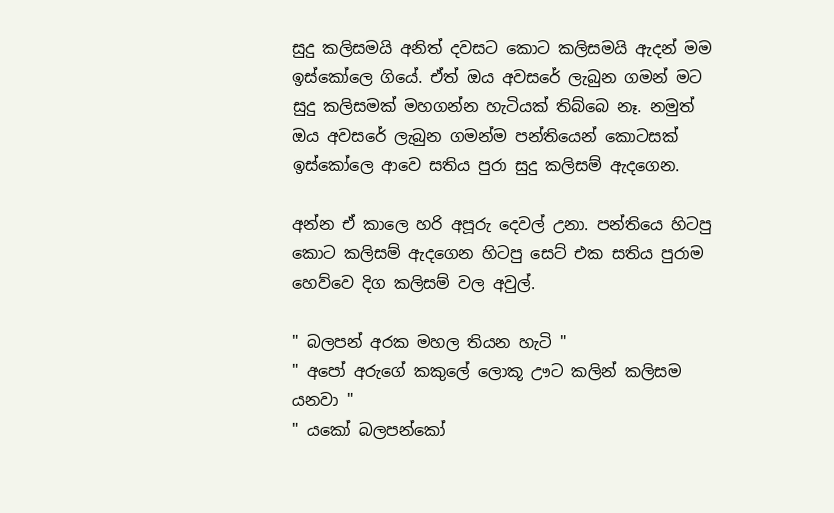සුදු කලිසමයි අනිත් දවසට කොට කලිසමයි ඇදන් මම ඉස්කෝලෙ ගියේ. ඒත් ඔය අවසරේ ලැබුන ගමන් මට සුදු කලිසමක් මහගන්න හැටියක් තිබ්බෙ නෑ. නමුත් ඔය අවසරේ ලැබුන ගමන්ම පන්තියෙන් කොටසක් ඉස්කෝලෙ ආවෙ සතිය පුරා සුදු කලිසම් ඇදගෙන.

අන්න ඒ කාලෙ හරි අපූරු දෙවල් උනා. පන්තියෙ හිටපු කොට කලිසම් ඇදගෙන හිටපු සෙට් එක සතිය පුරාම හෙව්වෙ දිග කලිසම් වල අවුල්.

" බලපන් අරක මහල තියන හැටි "
" අපෝ අරුගේ කකුලේ ලොකූ ඌට කලින් කලිසම යනවා "
" යකෝ බලපන්කෝ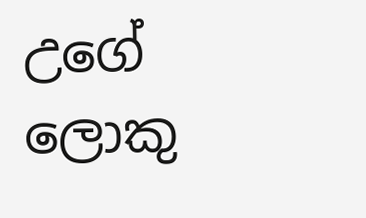උගේ ලොකු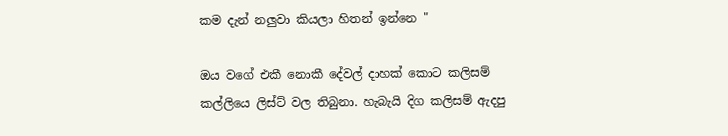කම දැන් නලුවා කියලා හිතන් ඉන්නෙ "

ඔය වගේ එකී නොකී දේවල් දාහක් කොට කලිසම් කල්ලියෙ ලිස්ට් වල තිබුනා. හැබැයි දිග කලිසම් ඇදපු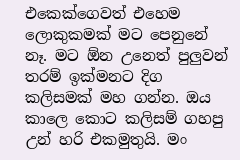එකෙක්ගෙවත් එහෙම ලොකුකමක් මට පෙනුනේ නෑ. මට ඕන උනෙත් පුලුවන් තරම් ඉක්මනට දිග කලිසමක් මහ ගන්න. ඔය කාලෙ කොට කලිසම් ගහපු උන් හරි එකමුතුයි. මං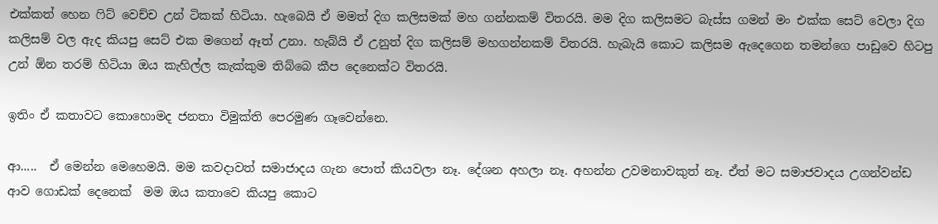එක්කත් හෙන ෆිට් වෙච්ච උන් ටිකක් හිටියා. හැබෙයි ඒ මමත් දිග කලිසමක් මහ ගන්නකම් විතරයි. මම දිග කලිසමට බැස්ස ගමන් මං එක්ක සෙට් වෙලා දිග කලිසම් වල ඇද කියපු සෙට් එක මගෙන් ඈත් උනා. හැබ්යි ඒ උනුත් දිග කලිසම් මහගන්නකම් විතරයි. හැබැයි කොට කලිසම ඇදෙගෙන තමන්ගෙ පාඩුවෙ හිටපු උන් ඕන තරම් හිටියා ඔය කැහිල්ල කැක්කුම තිබ්බෙ කීප දෙනෙක්ට විතරයි.

ඉතිං ඒ කතාවට කොහොමද ජනතා විමුක්ති පෙරමුණ ගෑවෙන්නෙ.

ආ.....  ඒ මෙන්න මෙහෙමයි. මම කවදාවත් සමාජාදය ගැන පොත් කියවලා නෑ. දේශන අහලා නෑ. අහන්න උවමනාවකුත් නෑ. ඒත් මට සමාජවාදය උගන්වන්ඩ ආව ගොඩක් දෙනෙක්  මම ඔය කතාවෙ කියපු කොට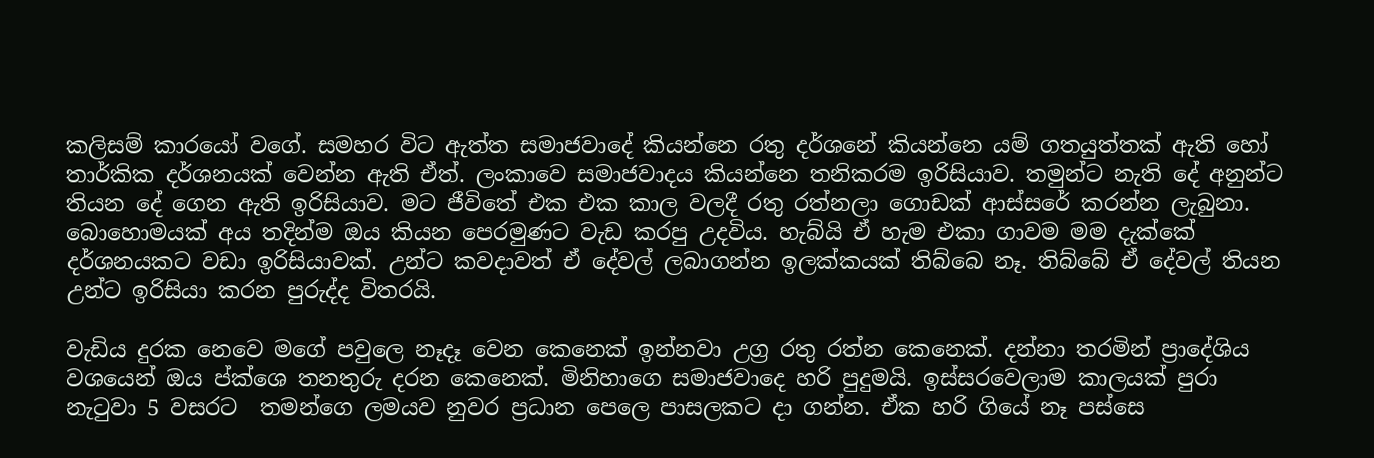කලිසම් කාරයෝ වගේ. සමහර විට ඇත්ත සමාජවාදේ කියන්නෙ රතු දර්ශනේ කියන්නෙ යම් ගතයුත්තක් ඇති හෝ තාර්කික දර්ශනයක් වෙන්න ඇති ඒත්. ලංකාවෙ සමාජවාදය කියන්නෙ තනිකරම ඉරිසියාව. තමුන්ට නැති දේ අනුන්ට තියන දේ ගෙන ඇති ඉරිසියාව. මට ජීවිතේ එක එක කාල වලදී රතු රත්නලා ගොඩක් ආස්සරේ කරන්න ලැබුනා. බොහොමයක් අය තදින්ම ඔය කියන පෙරමුණට වැඩ කරපු උදවිය. හැබ්යි ඒ හැම එකා ගාවම මම දැක්කේ දර්ශනයකට වඩා ඉරිසියාවක්. උන්ට කවදාවත් ඒ දේවල් ලබාගන්න ඉලක්කයක් තිබ්බෙ නෑ. තිබ්බේ ඒ දේවල් තියන උන්ට ඉරිසියා කරන පුරුද්ද විතරයි.

වැඩිය දුරක නෙවෙ මගේ පවුලෙ නෑදෑ වෙන කෙනෙක් ඉන්නවා උග්‍ර රතු රත්න කෙනෙක්. දන්නා තරමින් ප්‍රාදේශිය වශයෙන් ඔය ප්ක්ශෙ තනතුරු දරන කෙනෙක්. මිනිහාගෙ සමාජවාදෙ හරි පුදුමයි. ඉස්සරවෙලාම කාලයක් පුරා නැටුවා 5 වසරට  තමන්ගෙ ලමයව නුවර ප්‍රධාන පෙලෙ පාසලකට දා ගන්න. ඒක හරි ගියේ නෑ පස්සෙ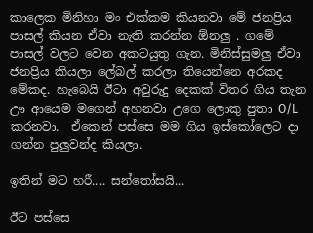කාලෙක මිනිහා මං එක්කම කියනවා මේ ජනප්‍රිය පාසල් කියන ඒවා නැති කරන්න ඕනලු . ගමේ පාසල් වලට වෙන අකටයුතු ගැන. මිනිස්සුමලු ඒවා ජනප්‍රිය කියලා ලේබල් කරලා තියෙන්නෙ අරකද මේකද. හැබෙයි ඊටා අවුරුදු දෙකක් විතර ගිය තැන ඌ ආයෙම මගෙන් අහනවා උගෙ ලොකු පුතා O/L කරනවා.  ඒකෙන් පස්සෙ මම ගිය ඉස්කෝලෙට දා ගන්න පුලුවන්ද කියලා.

ඉතින් මට හරී.... සන්තෝසයි...

ඊට පස්සෙ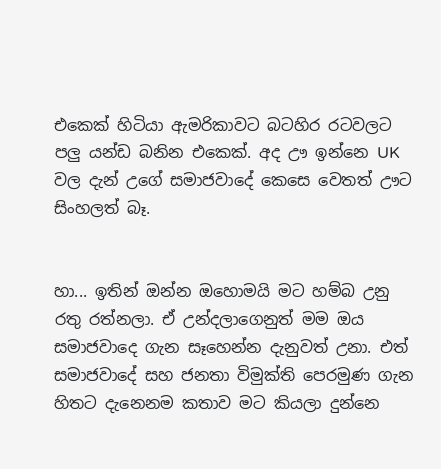එකෙක් හිටියා ඇමරිකාවට බටහිර රටවලට පලු යන්ඩ බනින එකෙක්. අද ඌ ඉන්නෙ UK වල දැන් උගේ සමාජවාදේ කෙසෙ වෙතත් ඌට සිංහලත් බෑ.


හා... ඉතින් ඔන්න ඔහොමයි මට හම්බ උනු රතු රත්නලා. ඒ උන්දලාගෙනුත් මම ඔය සමාජවාදෙ ගැන සෑහෙන්න දැනුවත් උනා. එත් සමාජවාදේ සහ ජනතා විමුක්ති පෙරමුණ ගැන හිතට දැනෙනම කතාව මට කියලා දුන්නෙ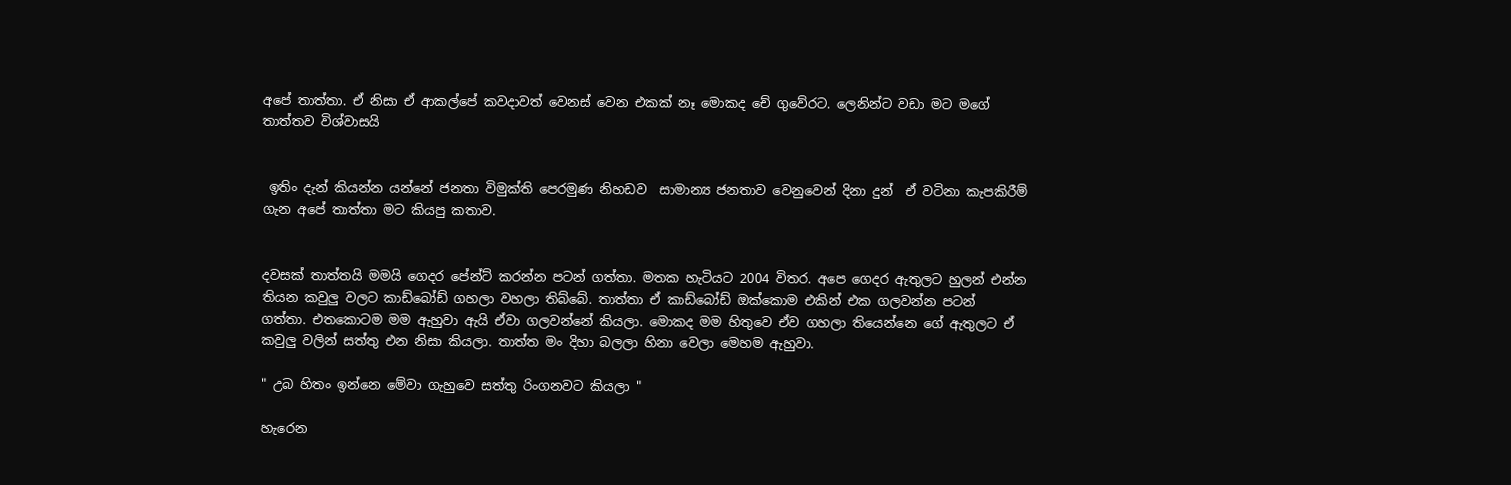අපේ තාත්තා. ඒ නිසා ඒ ආකල්පේ කවදාවත් වෙනස් වෙන එකක් නෑ මොකද චේ ගුවේරට. ලෙනින්ට වඩා මට මගේ තාත්තව විශ්වාසයි


 ඉතිං දැන් කියන්න යන්නේ ජනතා විමුක්ති පෙරමුණ නිහඩව  සාමාන්‍ය ජනතාව වෙනුවෙන් දිනා දුන්  ඒ වටිනා කැපකිරීම් ගැන අපේ තාත්තා මට කියපු කතාව.


දවසක් තාත්තයි මමයි ගෙදර පේන්ට් කරන්න පටන් ගත්තා. මතක හැටියට 2004 විතර. අපෙ ගෙදර ඇතුලට හුලන් එන්න තියන කවුලු වලට කාඩ්බෝඩ් ගහලා වහලා තිබ්බේ. තාත්තා ඒ කාඩ්බෝඩ් ඔක්කොම එකින් එක ගලවන්න පටන් ගත්තා. එතකොටම මම ඇහුවා ඇයි ඒවා ගලවන්නේ කියලා. මොකද මම හිතුවෙ ඒව ගහලා තියෙන්නෙ ගේ ඇතුලට ඒ කවුලු වලින් සත්තු එන නිසා කියලා. තාත්ත මං දිහා බලලා හිනා වෙලා මෙහම ඇහුවා.

" උබ හිතං ඉන්නෙ මේවා ගැහුවෙ සත්තු රිංගනවට කියලා "

හැරෙන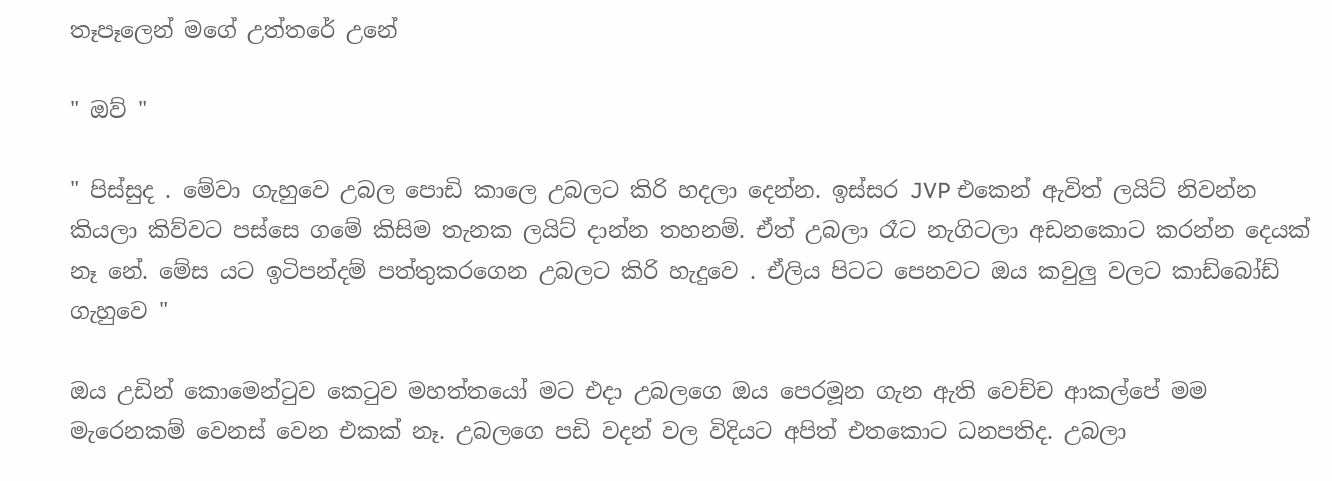තෑපෑලෙන් මගේ උත්තරේ උනේ

" ඔව් "

" පිස්සුද . මේවා ගැහුවෙ උබල පොඩි කාලෙ උබලට කිරි හදලා දෙන්න. ඉස්සර JVP එකෙන් ඇවිත් ලයිට් නිවන්න කියලා කිව්වට පස්සෙ ගමේ කිසිම තැනක ලයිට් දාන්න තහනම්. ඒත් උබලා රෑට නැගිටලා අඩනකොට කරන්න දෙයක් නෑ නේ. මේස යට ඉටිපන්දම් පත්තුකරගෙන උබලට කිරි හැදුවෙ . ඒලිය පිටට පෙනවට ඔය කවුලු වලට කාඩ්බෝඩ් ගැහුවෙ "

ඔය උඩින් කොමෙන්ටුව කෙටුව මහත්තයෝ මට එදා උබලගෙ ඔය පෙරමූන ගැන ඇති වෙච්ච ආකල්පේ මම මැරෙනකම් වෙනස් වෙන එකක් නෑ. උබලගෙ පඩි වදන් වල විදියට අපිත් එතකොට ධනපතිද. උබලා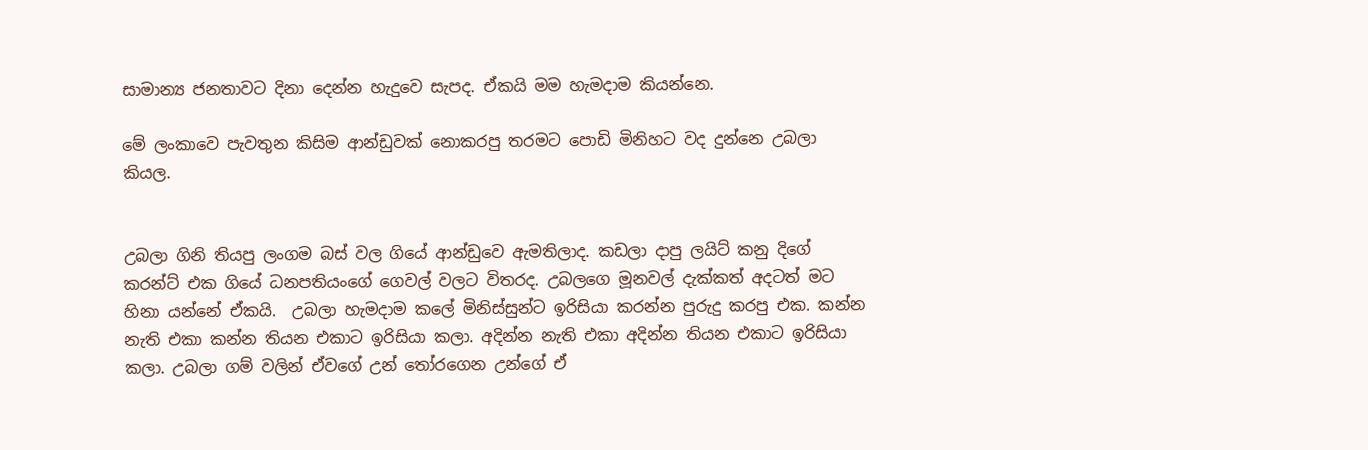සාමාන්‍ය ජනතාවට දිනා දෙන්න හැදුවෙ සැපද. ඒකයි මම හැමදාම කියන්නෙ.

මේ ලංකාවෙ පැවතුන කිසිම ආන්ඩුවක් නොකරපු තරමට පොඩි මිනිහට වද දුන්නෙ උබලා කියල.


උබලා ගිනි තියපු ලංගම බස් වල ගියේ ආන්ඩුවෙ ඇමතිලාද. කඩලා දාපු ලයිට් කනු දිගේ කරන්ට් එක ගියේ ධනපතියංගේ ගෙවල් වලට විතරද. උබලගෙ මූනවල් දැක්කත් අදටත් මට හිනා යන්නේ ඒකයි.  උබලා හැමදාම කලේ මිනිස්සුන්ට ඉරිසියා කරන්න පුරුදු කරපු එක. කන්න නැති එකා කන්න තියන එකාට ඉරිසියා කලා. අදින්න නැති එකා අදින්න තියන එකාට ඉරිසියා කලා. උබලා ගම් වලින් ඒවගේ උන් තෝරගෙන උන්ගේ ඒ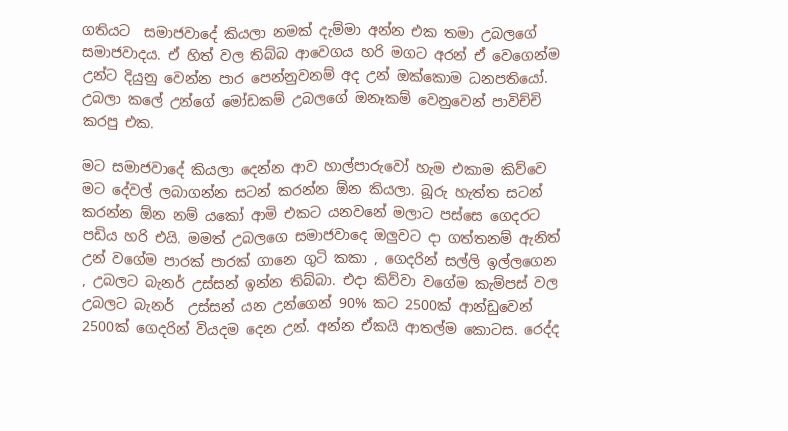ගතියට  සමාජවාදේ කියලා නමක් දැම්මා අන්න එක තමා උබලගේ සමාජවාදය. ඒ හිත් වල තිබ්බ ආවෙගය හරි මගට අරන් ඒ වෙගෙන්ම උන්ට දියුනු වෙන්න පාර පෙන්නුවනම් අද උන් ඔක්කොම ධනපතියෝ. උබලා කලේ උන්ගේ මෝඩකම් උබලගේ ඔනෑකම් වෙනුවෙන් පාවිච්චි කරපු එක.

මට සමාජවාදේ කියලා දෙන්න ආව හාල්පාරුවෝ හැම එකාම කිව්වෙ මට දේවල් ලබාගන්න සටන් කරන්න ඕන කියලා. බූරු හැත්ත සටන් කරන්න ඕන නම් යකෝ ආමි එකට යනවනේ මලාට පස්සෙ ගෙදරට පඩිය හරි එයි. මමත් උබලගෙ සමාජවාදෙ ඔලුවට දා ගත්තනම් ඇනිත් උන් වගේම පාරක් පාරක් ගානෙ ගුටි කකා , ගෙදරින් සල්ලි ඉල්ලගෙන , උබලට බැනර් උස්සන් ඉන්න තිබ්බා. එදා කිව්වා වගේම කැම්පස් වල උබලට බැනර්  උස්සන් යන උන්ගෙන් 90% කට 2500ක් ආන්ඩුවෙන් 2500ක් ගෙදරින් වියදම දෙන උන්. අන්න ඒකයි ආතල්ම කොටස. රෙද්ද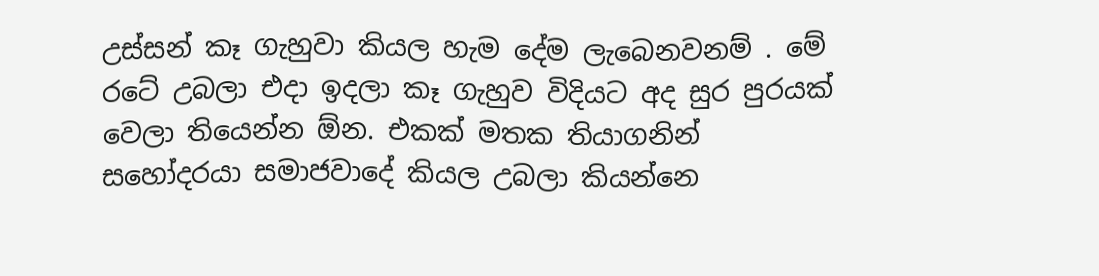උස්සන් කෑ ගැහුවා කියල හැම දේම ලැබෙනවනම් . මේ රටේ උබලා එදා ඉදලා කෑ ගැහුව විදියට අද සුර පුරයක් වෙලා තියෙන්න ඕන. එකක් මතක තියාගනින් සහෝදරයා සමාජවාදේ කියල උබලා කියන්නෙ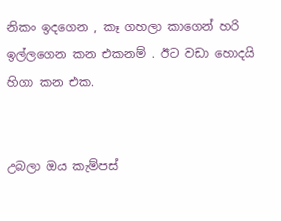නිකං ඉදගෙන , කෑ ගහලා කාගෙන් හරි ඉල්ලගෙන කන එකනම් . ඊට වඩා හොදයි හිගා කන එක.


උබලා ඔය කැම්පස්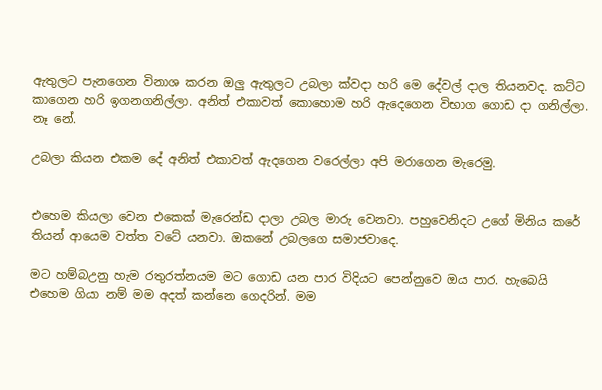ඇතුලට පැනගෙන විනාශ කරන ඔලු ඇතුලට උබලා ක්වදා හරි මෙ දේවල් දාල තියනවද. කට්ට කාගෙන හරි ඉගනගනිල්ලා. අනිත් එකාවත් කොහොම හරි ඇදෙගෙන විභාග ගොඩ දා ගනිල්ලා. නෑ නේ.

උබලා කියන එකම දේ අනිත් එකාවත් ඇදගෙන වරෙල්ලා අපි මරාගෙන මැරෙමු.


එහෙම කියලා වෙන එකෙක් මැරෙන්ඩ දාලා උබල මාරු වෙනවා. පහුවෙනිදට උගේ මිනිය කරේ තියන් ආයෙම වත්ත වටේ යනවා. ඔකනේ උබලගෙ සමාජවාදෙ.

මට හම්බඋනු හැම රතුරත්නයම මට ගොඩ යන පාර විදියට පෙන්නුවෙ ඔය පාර. හැබෙයි එහෙම ගියා නම් මම අදත් කන්නෙ ගෙදරින්. මම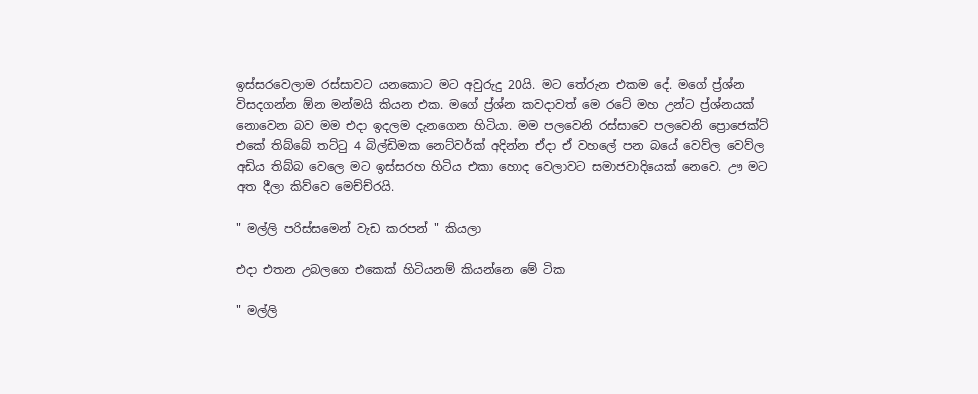ඉස්සරවෙලාම රස්සාවට යනකොට මට අවුරුදු 20යි. මට තේරුන එකම දේ. මගේ ප්‍ර්ශ්න  විසදගන්න ඕන මන්මයි කියන එක. මගේ ප්‍ර්ශ්න කවදාවත් මෙ රටේ මහ උන්ට ප්‍ර්ශ්නයක් නොවෙන බව මම එදා ඉදලම දැනගෙන හිටියා. මම පලවෙනි රස්සාවෙ පලවෙනි ප්‍රොජෙක්ට් එකේ තිබ්බේ තට්ටු 4 බිල්ඩිමක නෙට්වර්ක් අදින්න ඒදා ඒ වහලේ පන බයේ වෙව්ල වෙව්ල අඩිය තිබ්බ වෙලෙ මට ඉස්සරහ හිටිය එකා හොද වෙලාවට සමාජවාදියෙක් නෙවෙ. ඌ මට අත දීලා කිව්වෙ මෙච්ච්රයි.

" මල්ලි පරිස්සමෙන් වැඩ කරපන් " කියලා

එදා එතන උබලගෙ එකෙක් හිටියනම් කියන්නෙ මේ ටික

" මල්ලි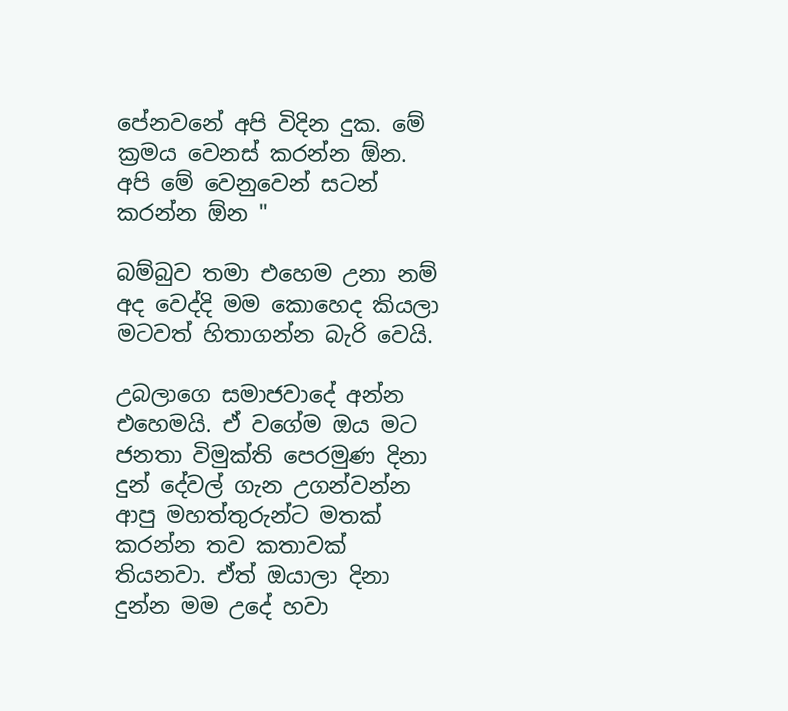පේනවනේ අපි විදින දුක. මේ ක්‍රමය වෙනස් කරන්න ඕන. අපි මේ වෙනුවෙන් සටන් කරන්න ඕන "

බම්බුව තමා එහෙම උනා නම් අද වෙද්දි මම කොහෙද කියලා මටවත් හිතාගන්න බැරි වෙයි.

උබලාගෙ සමාජවාදේ අන්න එහෙමයි. ඒ වගේම ඔය මට ජනතා විමුක්ති පෙරමුණ දිනා දුන් දේවල් ගැන උගන්වන්න ආපු මහත්තුරුන්ට මතක් කරන්න තව කතාවක් තියනවා. ඒත් ඔයාලා දිනා දුන්න මම උදේ හවා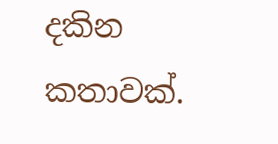දකින කතාවක්.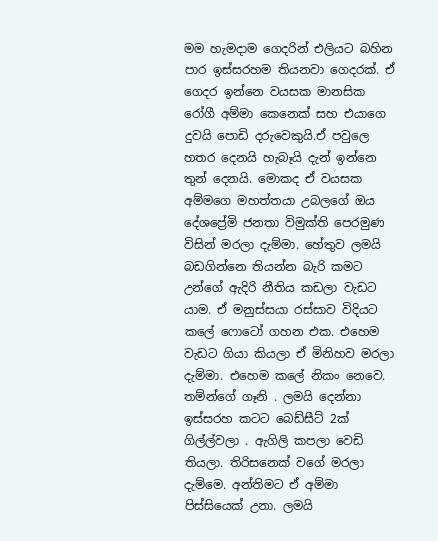මම හැමදාම ගෙදරින් එලියට බහින පාර ඉස්සරහම තියනවා ගෙදරක්. ඒ ගෙදර ඉන්නෙ වයසක මානසික රෝගී අම්මා කෙනෙක් සහ එයාගෙ දුවයි පොඩි දරුවෙකුයි.ඒ පවුලෙ හතර දෙනයි හැබෑයි දැන් ඉන්නෙ තුන් දෙනයි. මොකද ඒ වයසක අම්මගෙ මහත්තයා උබලගේ ඔය දේශප්‍රේමි ජනතා විමුක්ති පෙරමුණ විසින් මරලා දැම්මා. හේතුව ලමයි බඩගින්නෙ තියන්න බැරි කමට උන්ගේ ඇදිරි නීතිය කඩලා වැඩට යාම. ඒ මනුස්සයා රස්සාව විදියට කලේ ෆොටෝ ගහන එක. එහෙම වැඩට ගියා කියලා ඒ මිනිහව මරලා දැම්මා. එහෙම කලේ නිකං නෙවෙ. තම්න්ගේ ගෑනි . ලමයි දෙන්නා ඉස්සරහ කටට බෙඩ්සීට් 2ක් ගිල්ල්වලා . ඇගිලි කපලා වෙඩි තියලා. තිරිසනෙක් වගේ මරලා දැම්මෙ. අන්තිමට ඒ අම්මා පිස්සියෙක් උනා. ලමයි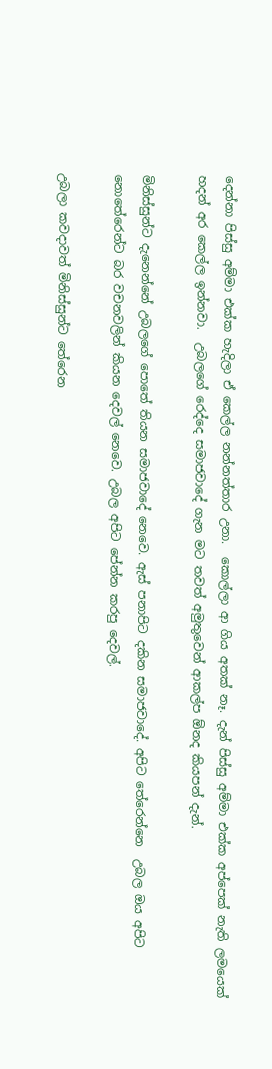දෙන්නා පිස්සු අම්මා එක්ක හැදිලා ඒ කෙල්ල නන්නත්තාර උනා.  කොල්ලා ආ ගිය අතක් නෑ. දැන් පිස්සු අම්මා එක්ක අප්පෙක් නැති ලමයෙක් හදන් අර කෙල්ල ඉන්නවා.  උබලගේ රෙද්දෙ සමාජවාදේ ගැන මට තවත් අමුතුවෙන් ආකල්ප ඕනද කියපන් දැන්.

මිනිස්සුන්ට දැනෙන්නේ උබලගේ පොතේ තියන සමාජවාදේ නෙවෙ. ඇස් පනාපිට දකින සමාජවාදේ. අපිට තේරෙන්නෙ  උබල ඔය අපිට නොතේරෙන්ට බර වචනවලින් කියන දෙවල් නෙවෙ. උබල අපිට පේන්න කරපු දෙවල්.

උබලා කවදාවත් මිනිස්සුන්ට තේරෙන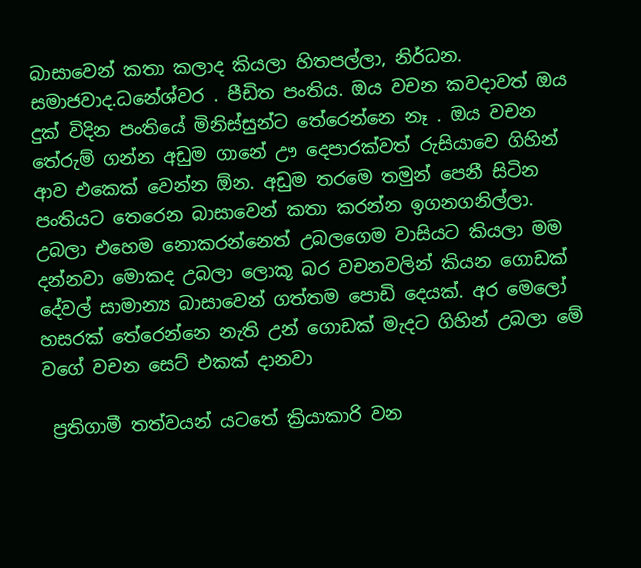බාසාවෙන් කතා කලාද කියලා හිතපල්ලා, නිර්ධන. සමාජවාද.ධනේශ්වර . පීඩිත පංතිය. ඔය වචන කවදාවත් ඔය දුක් විදින පංතියේ මිනිස්සුන්ට තේරෙන්නෙ නෑ . ඔය වචන තේරුම් ගන්න අඩුම ගානේ ඌ දෙපාරක්වත් රුසියාවෙ ගිහින් ආව එකෙක් වෙන්න ඕන. අඩුම තරමෙ තමුන් පෙනී සිටින පංතියට තෙරෙන බාසාවෙන් කතා කරන්න ඉගනගනිල්ලා. උබලා එහෙම නොකරන්නෙත් උබලගෙම වාසියට කියලා මම දන්නවා මොකද උබලා ලොකූ බර වචනවලින් කියන ගොඩක් දේවල් සාමාන්‍ය බාසාවෙන් ගත්තම පොඩි දෙයක්. අර මෙලෝ හසරක් තේරෙන්නෙ නැති උන් ගොඩක් මැදට ගිහින් උබලා මේ වගේ වචන සෙට් එකක් දානවා

 ප්‍රතිගාමී තත්වයන් යටතේ ක්‍රියාකාරි වන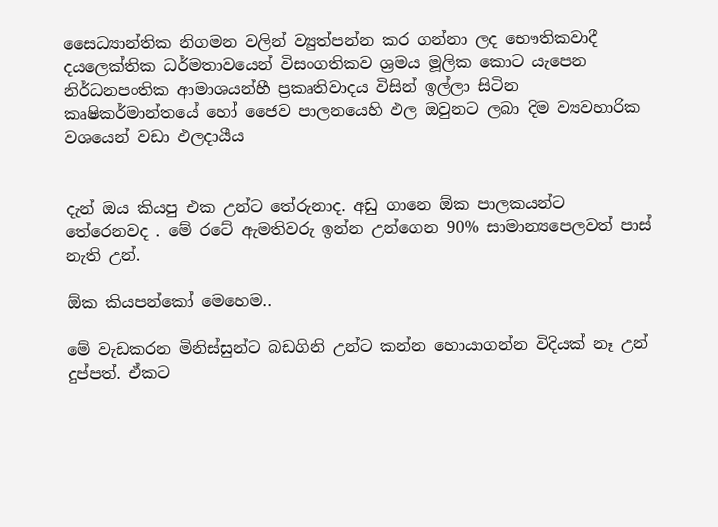සෛධ්‍යාන්තික නිගමන වලින් ව්‍යුත්පන්න කර ගන්නා ලද භෞතිකවාදී දයලෙක්තික ධර්මතාවයෙන් විසංගතිකව ශ්‍රමය මූලික කොට යැපෙන නිර්ධනපංතික ආමාශයන්හී ප්‍රකෘතිවාදය විසින් ඉල්ලා සිටින කෘෂිකර්මාන්තයේ හෝ ජෛව පාලනයෙහි ඵල ඔවුනට ලබා දිම ව්‍යවහාරික වශයෙන් වඩා ඵලදායීය


දැන් ඔය කියපු එක උන්ට තේරුනාද. අඩු ගානෙ ඕක පාලකයන්ට තේරෙනවද . මේ රටේ ඇමතිවරු ඉන්න උන්ගෙන 90% සාමාන්‍යපෙලවත් පාස් නැති උන්.

ඕක කියපන්කෝ මෙහෙම..

මේ වැඩකරන මිනිස්සුන්ට බඩගිනි උන්ට කන්න හොයාගන්න විදියක් නෑ උන් දුප්පත්. ඒකට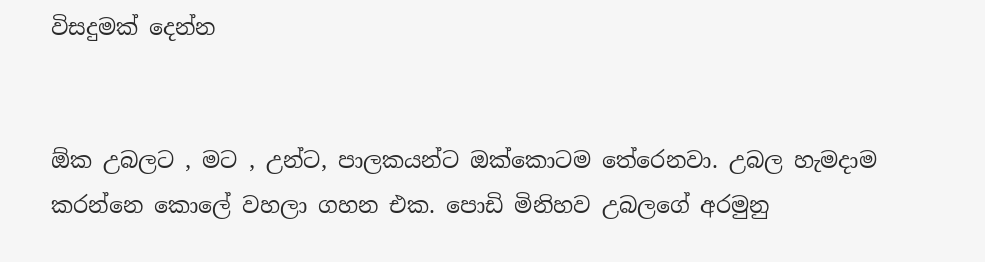විසදුමක් දෙන්න


ඕක උබලට , මට , උන්ට, පාලකයන්ට ඔක්කොටම තේරෙනවා. උබල හැමදාම කරන්නෙ කොලේ වහලා ගහන එක. පොඩි මිනිහව උබලගේ අරමුනු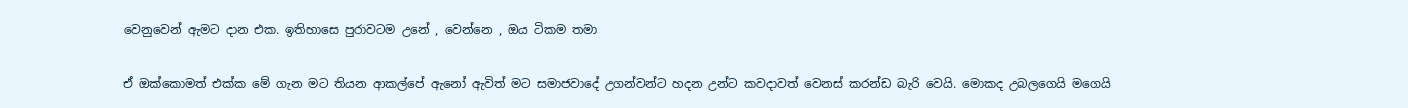වෙනුවෙන් ඇමට දාන එක. ඉතිහාසෙ පුරාවටම උනේ , වෙන්නෙ , ඔය ටිකම තමා


ඒ ඔක්කොමත් එක්ක මේ ගැන මට තියන ආකල්පේ ඇනෝ ඇවිත් මට සමාජවාදේ උගන්වන්ට හදන උන්ට කවදාවත් වෙනස් කරන්ඩ බැරි වෙයි. මොකද උබලගෙයි මගෙයි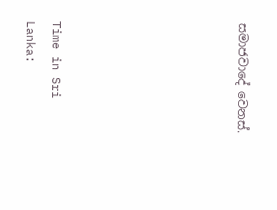සමාජවාදේ වෙනස්.






Time in Sri Lanka: